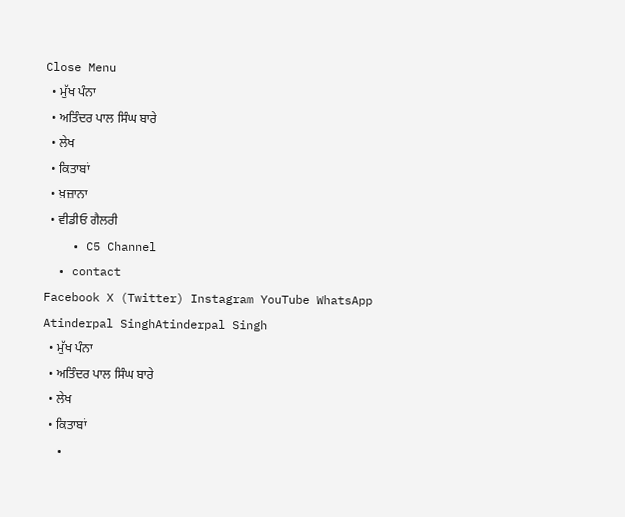Close Menu
  • ਮੁੱਖ ਪੰਨਾ
  • ਅਤਿੰਦਰ ਪਾਲ ਸਿੰਘ ਬਾਰੇ
  • ਲੇਖ
  • ਕਿਤਾਬਾਂ
  • ਖ਼ਜ਼ਾਨਾ
  • ਵੀਡੀਓ ਗੈਲਰੀ
    • C5 Channel
  • contact
Facebook X (Twitter) Instagram YouTube WhatsApp
Atinderpal SinghAtinderpal Singh
  • ਮੁੱਖ ਪੰਨਾ
  • ਅਤਿੰਦਰ ਪਾਲ ਸਿੰਘ ਬਾਰੇ
  • ਲੇਖ
  • ਕਿਤਾਬਾਂ
  •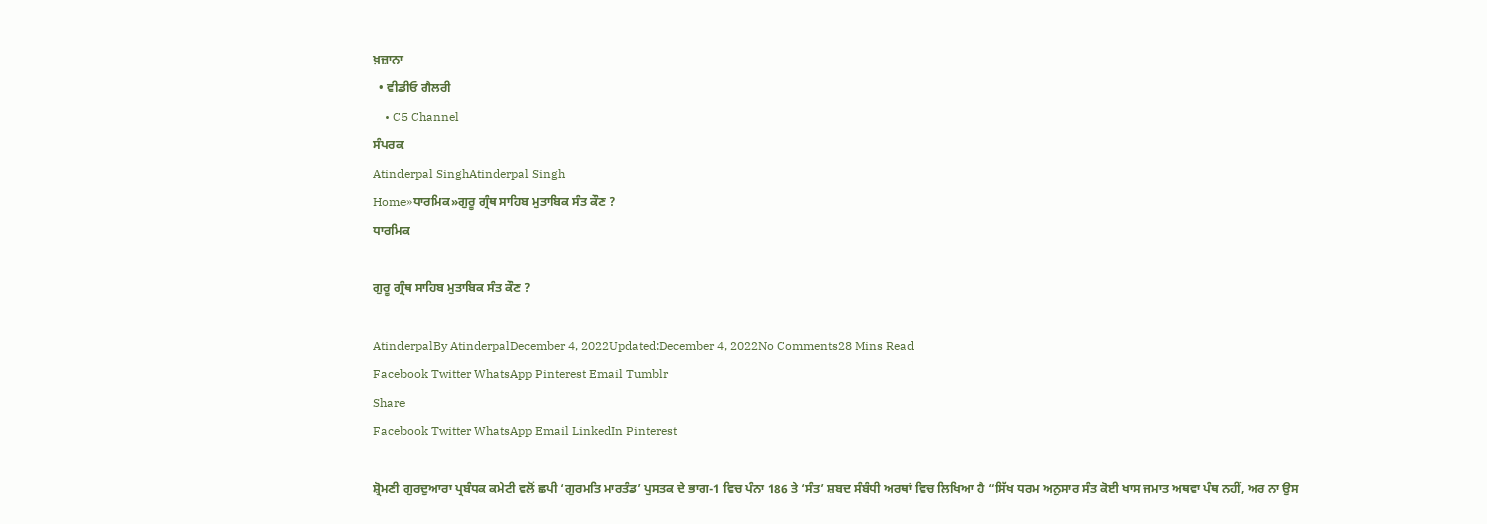ਖ਼ਜ਼ਾਨਾ
  • ਵੀਡੀਓ ਗੈਲਰੀ
    • C5 Channel
ਸੰਪਰਕ
Atinderpal SinghAtinderpal Singh
Home»ਧਾਰਮਿਕ»ਗੁਰੂ ਗ੍ਰੰਥ ਸਾਹਿਬ ਮੁਤਾਬਿਕ ਸੰਤ ਕੌਣ ?
ਧਾਰਮਿਕ

ਗੁਰੂ ਗ੍ਰੰਥ ਸਾਹਿਬ ਮੁਤਾਬਿਕ ਸੰਤ ਕੌਣ ?

AtinderpalBy AtinderpalDecember 4, 2022Updated:December 4, 2022No Comments28 Mins Read
Facebook Twitter WhatsApp Pinterest Email Tumblr
Share
Facebook Twitter WhatsApp Email LinkedIn Pinterest

ਸ਼੍ਰੋਮਣੀ ਗੁਰਦੁਆਰਾ ਪ੍ਰਬੰਧਕ ਕਮੇਟੀ ਵਲੋਂ ਛਪੀ ‘ਗੁਰਮਤਿ ਮਾਰਤੰਡ’ ਪੁਸਤਕ ਦੇ ਭਾਗ-1 ਵਿਚ ਪੰਨਾ 186 ਤੇ ‘ਸੰਤ’ ਸ਼ਬਦ ਸੰਬੰਧੀ ਅਰਥਾਂ ਵਿਚ ਲਿਖਿਆ ਹੈ “ਸਿੱਖ ਧਰਮ ਅਨੁਸਾਰ ਸੰਤ ਕੋਈ ਖਾਸ ਜਮਾਤ ਅਥਵਾ ਪੰਥ ਨਹੀਂ, ਅਰ ਨਾ ਉਸ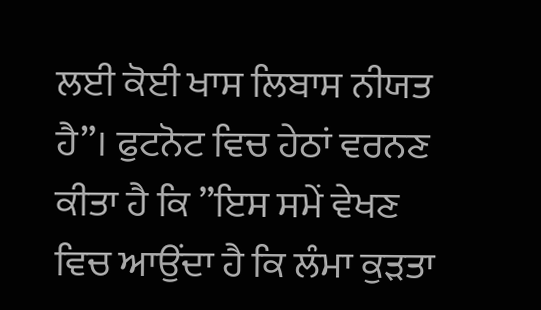ਲਈ ਕੋਈ ਖਾਸ ਲਿਬਾਸ ਨੀਯਤ ਹੈ”। ਫੁਟਨੋਟ ਵਿਚ ਹੇਠਾਂ ਵਰਨਣ ਕੀਤਾ ਹੈ ਕਿ ”ਇਸ ਸਮੇਂ ਵੇਖਣ ਵਿਚ ਆਉਂਦਾ ਹੈ ਕਿ ਲੰਮਾ ਕੁੜਤਾ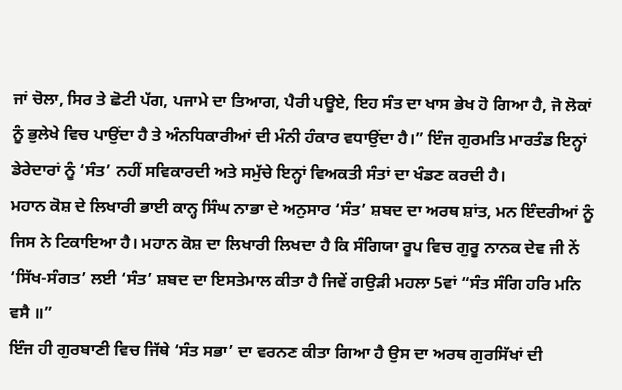ਜਾਂ ਚੋਲਾ, ਸਿਰ ਤੇ ਛੋਟੀ ਪੱਗ, ਪਜਾਮੇ ਦਾ ਤਿਆਗ, ਪੈਰੀ ਪਊਏ, ਇਹ ਸੰਤ ਦਾ ਖਾਸ ਭੇਖ ਹੋ ਗਿਆ ਹੈ, ਜੋ ਲੋਕਾਂ ਨੂੰ ਭੁਲੇਖੇ ਵਿਚ ਪਾਉਂਦਾ ਹੈ ਤੇ ਅੰਨਧਿਕਾਰੀਆਂ ਦੀ ਮੰਨੀ ਹੰਕਾਰ ਵਧਾਉਂਦਾ ਹੈ।” ਇੰਜ ਗੁਰਮਤਿ ਮਾਰਤੰਡ ਇਨ੍ਹਾਂ ਡੇਰੇਦਾਰਾਂ ਨੂੰ ‘ਸੰਤ’ ਨਹੀਂ ਸਵਿਕਾਰਦੀ ਅਤੇ ਸਮੁੱਚੇ ਇਨ੍ਹਾਂ ਵਿਅਕਤੀ ਸੰਤਾਂ ਦਾ ਖੰਡਣ ਕਰਦੀ ਹੈ।
ਮਹਾਨ ਕੋਸ਼ ਦੇ ਲਿਖਾਰੀ ਭਾਈ ਕਾਨ੍ਹ ਸਿੰਘ ਨਾਭਾ ਦੇ ਅਨੁਸਾਰ ‘ਸੰਤ’ ਸ਼ਬਦ ਦਾ ਅਰਥ ਸ਼ਾਂਤ, ਮਨ ਇੰਦਰੀਆਂ ਨੂੰ ਜਿਸ ਨੇ ਟਿਕਾਇਆ ਹੈ। ਮਹਾਨ ਕੋਸ਼ ਦਾ ਲਿਖਾਰੀ ਲਿਖਦਾ ਹੈ ਕਿ ਸੰਗਿਯਾ ਰੂਪ ਵਿਚ ਗੁਰੂ ਨਾਨਕ ਦੇਵ ਜੀ ਨੇਂ ‘ਸਿੱਖ-ਸੰਗਤ’ ਲਈ ‘ਸੰਤ’ ਸ਼ਬਦ ਦਾ ਇਸਤੇਮਾਲ ਕੀਤਾ ਹੈ ਜਿਵੇਂ ਗਉੜੀ ਮਹਲਾ 5ਵਾਂ “ਸੰਤ ਸੰਗਿ ਹਰਿ ਮਨਿ ਵਸੈ ॥”
ਇੰਜ ਹੀ ਗੁਰਬਾਣੀ ਵਿਚ ਜਿੱਥੇ ‘ਸੰਤ ਸਭਾ’ ਦਾ ਵਰਨਣ ਕੀਤਾ ਗਿਆ ਹੈ ਉਸ ਦਾ ਅਰਥ ਗੁਰਸਿੱਖਾਂ ਦੀ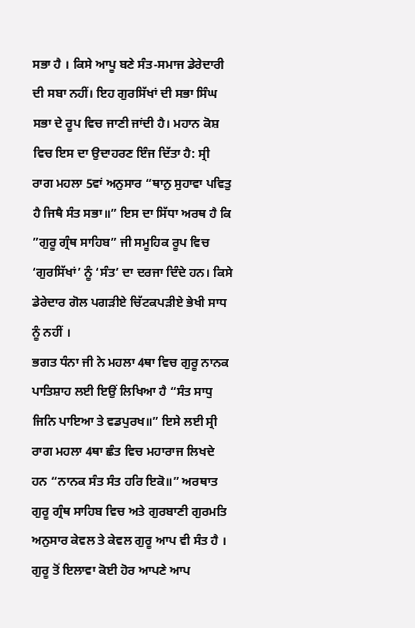ਸਭਾ ਹੈ । ਕਿਸੇ ਆਪੂ ਬਣੇ ਸੰਤ-ਸਮਾਜ ਡੇਰੇਦਾਰੀ ਦੀ ਸਬਾ ਨਹੀਂ। ਇਹ ਗੁਰਸਿੱਖਾਂ ਦੀ ਸਭਾ ਸਿੰਘ ਸਭਾ ਦੇ ਰੂਪ ਵਿਚ ਜਾਣੀ ਜਾਂਦੀ ਹੈ। ਮਹਾਨ ਕੋਸ਼ ਵਿਚ ਇਸ ਦਾ ਉਦਾਹਰਣ ਇੰਜ ਦਿੱਤਾ ਹੈ: ਸ੍ਰੀ ਰਾਗ ਮਹਲਾ 5ਵਾਂ ਅਨੁਸਾਰ “ਥਾਨੁ ਸੁਹਾਵਾ ਪਵਿਤੁ ਹੈ ਜਿਥੈ ਸੰਤ ਸਭਾ॥” ਇਸ ਦਾ ਸਿੱਧਾ ਅਰਥ ਹੈ ਕਿ ”ਗੁਰੂ ਗ੍ਰੰਥ ਸਾਹਿਬ” ਜੀ ਸਮੂਹਿਕ ਰੂਪ ਵਿਚ ‘ਗੁਰਸਿੱਖਾਂ’ ਨੂੰ ‘ਸੰਤ’ ਦਾ ਦਰਜਾ ਦਿੰਦੇ ਹਨ। ਕਿਸੇ ਡੇਰੇਦਾਰ ਗੋਲ ਪਗੜੀਏ ਚਿੱਟਕਪੜੀਏ ਭੇਖੀ ਸਾਧ ਨੂੰ ਨਹੀਂ ।
ਭਗਤ ਧੰਨਾ ਜੀ ਨੇ ਮਹਲਾ 4ਥਾ ਵਿਚ ਗੁਰੂ ਨਾਨਕ ਪਾਤਿਸ਼ਾਹ ਲਈ ਇਉਂ ਲਿਖਿਆ ਹੈ “ਸੰਤ ਸਾਧੁ ਜਿਨਿ ਪਾਇਆ ਤੇ ਵਡਪੁਰਖ॥” ਇਸੇ ਲਈ ਸ੍ਰੀ ਰਾਗ ਮਹਲਾ 4ਥਾ ਛੰਤ ਵਿਚ ਮਹਾਰਾਜ ਲਿਖਦੇ ਹਨ “ਨਾਨਕ ਸੰਤ ਸੰਤ ਹਰਿ ਇਕੋ॥” ਅਰਥਾਤ ਗੁਰੂ ਗ੍ਰੰਥ ਸਾਹਿਬ ਵਿਚ ਅਤੇ ਗੁਰਬਾਣੀ ਗੁਰਮਤਿ ਅਨੁਸਾਰ ਕੇਵਲ ਤੇ ਕੇਵਲ ਗੁਰੂ ਆਪ ਵੀ ਸੰਤ ਹੈ । ਗੁਰੂ ਤੋਂ ਇਲਾਵਾ ਕੋਈ ਹੋਰ ਆਪਣੇ ਆਪ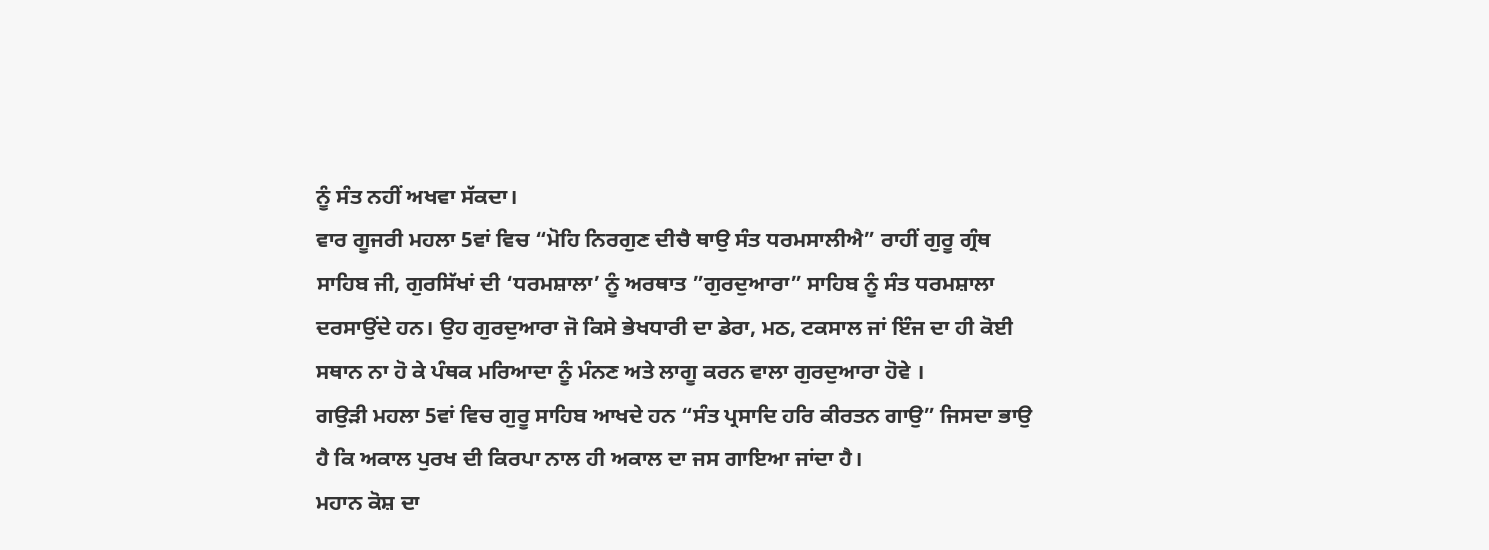ਨੂੰ ਸੰਤ ਨਹੀਂ ਅਖਵਾ ਸੱਕਦਾ।
ਵਾਰ ਗੂਜਰੀ ਮਹਲਾ 5ਵਾਂ ਵਿਚ “ਮੋਹਿ ਨਿਰਗੁਣ ਦੀਚੈ ਥਾਉ ਸੰਤ ਧਰਮਸਾਲੀਐ” ਰਾਹੀਂ ਗੁਰੂ ਗ੍ਰੰਥ ਸਾਹਿਬ ਜੀ, ਗੁਰਸਿੱਖਾਂ ਦੀ ‘ਧਰਮਸ਼ਾਲਾ’ ਨੂੰ ਅਰਥਾਤ ”ਗੁਰਦੁਆਰਾ” ਸਾਹਿਬ ਨੂੰ ਸੰਤ ਧਰਮਸ਼ਾਲਾ ਦਰਸਾਉਂਦੇ ਹਨ। ਉਹ ਗੁਰਦੁਆਰਾ ਜੋ ਕਿਸੇ ਭੇਖਧਾਰੀ ਦਾ ਡੇਰਾ, ਮਠ, ਟਕਸਾਲ ਜਾਂ ਇੰਜ ਦਾ ਹੀ ਕੋਈ ਸਥਾਨ ਨਾ ਹੋ ਕੇ ਪੰਥਕ ਮਰਿਆਦਾ ਨੂੰ ਮੰਨਣ ਅਤੇ ਲਾਗੂ ਕਰਨ ਵਾਲਾ ਗੁਰਦੁਆਰਾ ਹੋਵੇ ।
ਗਉੜੀ ਮਹਲਾ 5ਵਾਂ ਵਿਚ ਗੁਰੂ ਸਾਹਿਬ ਆਖਦੇ ਹਨ “ਸੰਤ ਪ੍ਰਸਾਦਿ ਹਰਿ ਕੀਰਤਨ ਗਾਉ” ਜਿਸਦਾ ਭਾਉ ਹੈ ਕਿ ਅਕਾਲ ਪੁਰਖ ਦੀ ਕਿਰਪਾ ਨਾਲ ਹੀ ਅਕਾਲ ਦਾ ਜਸ ਗਾਇਆ ਜਾਂਦਾ ਹੈ।
ਮਹਾਨ ਕੋਸ਼ ਦਾ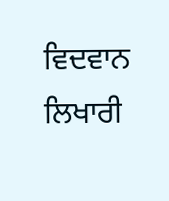ਵਿਦਵਾਨ ਲਿਖਾਰੀ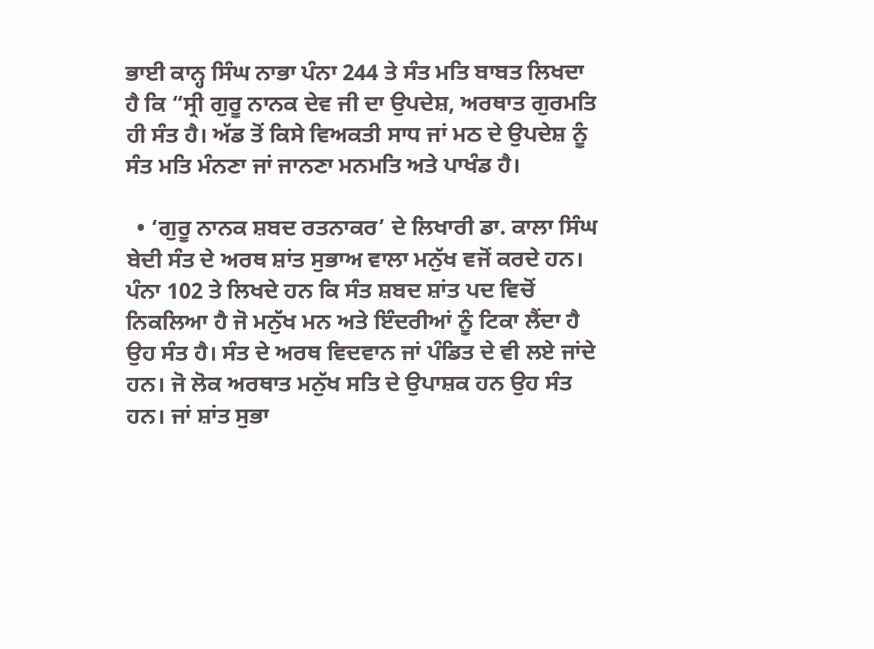ਭਾਈ ਕਾਨ੍ਹ ਸਿੰਘ ਨਾਭਾ ਪੰਨਾ 244 ਤੇ ਸੰਤ ਮਤਿ ਬਾਬਤ ਲਿਖਦਾ ਹੈ ਕਿ “ਸ੍ਰੀ ਗੁਰੂ ਨਾਨਕ ਦੇਵ ਜੀ ਦਾ ਉਪਦੇਸ਼, ਅਰਥਾਤ ਗੁਰਮਤਿ ਹੀ ਸੰਤ ਹੈ। ਅੱਡ ਤੋਂ ਕਿਸੇ ਵਿਅਕਤੀ ਸਾਧ ਜਾਂ ਮਠ ਦੇ ਉਪਦੇਸ਼ ਨੂੰ ਸੰਤ ਮਤਿ ਮੰਨਣਾ ਜਾਂ ਜਾਨਣਾ ਮਨਮਤਿ ਅਤੇ ਪਾਖੰਡ ਹੈ।

  • ‘ਗੁਰੂ ਨਾਨਕ ਸ਼ਬਦ ਰਤਨਾਕਰ’ ਦੇ ਲਿਖਾਰੀ ਡਾ. ਕਾਲਾ ਸਿੰਘ ਬੇਦੀ ਸੰਤ ਦੇ ਅਰਥ ਸ਼ਾਂਤ ਸੁਭਾਅ ਵਾਲਾ ਮਨੁੱਖ ਵਜੋਂ ਕਰਦੇ ਹਨ। ਪੰਨਾ 102 ਤੇ ਲਿਖਦੇ ਹਨ ਕਿ ਸੰਤ ਸ਼ਬਦ ਸ਼ਾਂਤ ਪਦ ਵਿਚੋਂ ਨਿਕਲਿਆ ਹੈ ਜੋ ਮਨੁੱਖ ਮਨ ਅਤੇ ਇੰਦਰੀਆਂ ਨੂੰ ਟਿਕਾ ਲੈਂਦਾ ਹੈ ਉਹ ਸੰਤ ਹੈ। ਸੰਤ ਦੇ ਅਰਥ ਵਿਦਵਾਨ ਜਾਂ ਪੰਡਿਤ ਦੇ ਵੀ ਲਏ ਜਾਂਦੇ ਹਨ। ਜੋ ਲੋਕ ਅਰਥਾਤ ਮਨੁੱਖ ਸਤਿ ਦੇ ਉਪਾਸ਼ਕ ਹਨ ਉਹ ਸੰਤ ਹਨ। ਜਾਂ ਸ਼ਾਂਤ ਸੁਭਾ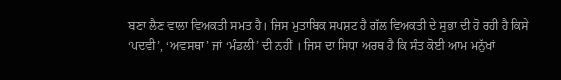ਬਣਾ ਲੈਣ ਵਾਲਾ ਵਿਅਕਤੀ ਸਮਤ ਹੈ। ਜਿਸ ਮੁਤਾਬਿਕ ਸਪਸ਼ਟ ਹੈ ਗੱਲ ਵਿਅਕਤੀ ਦੇ ਸੁਭਾ ਦੀ ਹੋ ਰਹੀ ਹੈ ਕਿਸੇ ‘ਪਦਵੀ’, ‘ਅਵਸਥਾ’ ਜਾਂ ‘ਮੰਡਲੀ’ ਦੀ ਨਹੀਂ । ਜਿਸ ਦਾ ਸਿਧਾ ਅਰਥ ਹੈ ਕਿ ਸੰਤ ਕੋਈ ਆਮ ਮਨੁੱਖਾਂ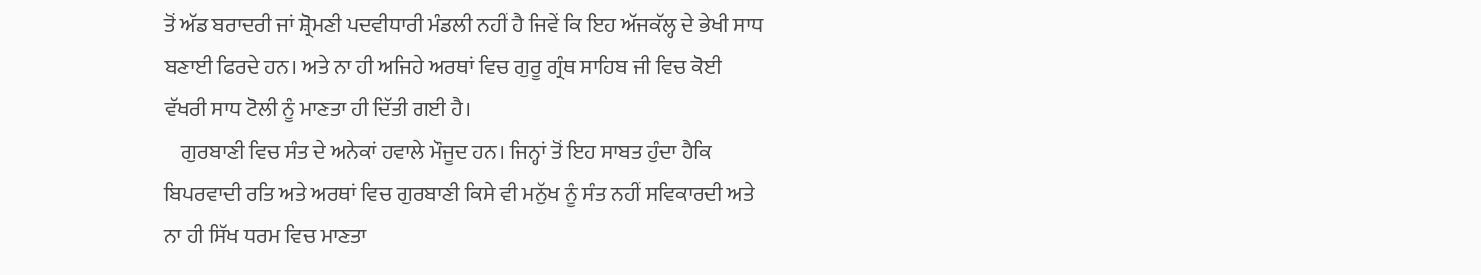ਤੋਂ ਅੱਡ ਬਰਾਦਰੀ ਜਾਂ ਸ਼੍ਰੋਮਣੀ ਪਦਵੀਧਾਰੀ ਮੰਡਲੀ ਨਹੀਂ ਹੈ ਜਿਵੇਂ ਕਿ ਇਹ ਅੱਜਕੱਲ੍ਹ ਦੇ ਭੇਖੀ ਸਾਧ ਬਣਾਈ ਫਿਰਦੇ ਹਨ। ਅਤੇ ਨਾ ਹੀ ਅਜਿਹੇ ਅਰਥਾਂ ਵਿਚ ਗੁਰੂ ਗ੍ਰੰਥ ਸਾਹਿਬ ਜੀ ਵਿਚ ਕੋਈ ਵੱਖਰੀ ਸਾਧ ਟੋਲੀ ਨੂੰ ਮਾਣਤਾ ਹੀ ਦਿੱਤੀ ਗਈ ਹੈ।
    ਗੁਰਬਾਣੀ ਵਿਚ ਸੰਤ ਦੇ ਅਨੇਕਾਂ ਹਵਾਲੇ ਮੌਜੂਦ ਹਨ। ਜਿਨ੍ਹਾਂ ਤੋਂ ਇਹ ਸਾਬਤ ਹੁੰਦਾ ਹੈਕਿ ਬਿਪਰਵਾਦੀ ਰਤਿ ਅਤੇ ਅਰਥਾਂ ਵਿਚ ਗੁਰਬਾਣੀ ਕਿਸੇ ਵੀ ਮਨੁੱਖ ਨੂੰ ਸੰਤ ਨਹੀਂ ਸਵਿਕਾਰਦੀ ਅਤੇ ਨਾ ਹੀ ਸਿੱਖ ਧਰਮ ਵਿਚ ਮਾਣਤਾ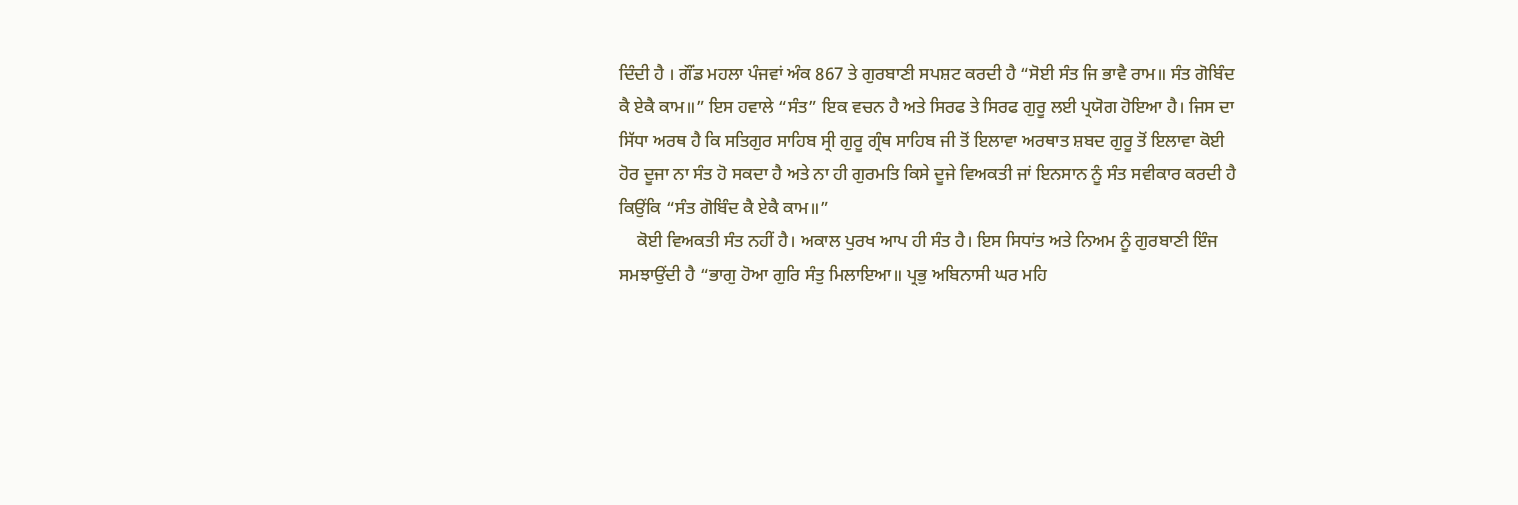ਦਿੰਦੀ ਹੈ । ਗੌਂਡ ਮਹਲਾ ਪੰਜਵਾਂ ਅੰਕ 867 ਤੇ ਗੁਰਬਾਣੀ ਸਪਸ਼ਟ ਕਰਦੀ ਹੈ “ਸੋਈ ਸੰਤ ਜਿ ਭਾਵੈ ਰਾਮ॥ ਸੰਤ ਗੋਬਿੰਦ ਕੈ ਏਕੈ ਕਾਮ॥” ਇਸ ਹਵਾਲੇ “ਸੰਤ” ਇਕ ਵਚਨ ਹੈ ਅਤੇ ਸਿਰਫ ਤੇ ਸਿਰਫ ਗੁਰੂ ਲਈ ਪ੍ਰਯੋਗ ਹੋਇਆ ਹੈ। ਜਿਸ ਦਾ ਸਿੱਧਾ ਅਰਥ ਹੈ ਕਿ ਸਤਿਗੁਰ ਸਾਹਿਬ ਸ੍ਰੀ ਗੁਰੂ ਗ੍ਰੰਥ ਸਾਹਿਬ ਜੀ ਤੋਂ ਇਲਾਵਾ ਅਰਥਾਤ ਸ਼ਬਦ ਗੁਰੂ ਤੋਂ ਇਲਾਵਾ ਕੋਈ ਹੋਰ ਦੂਜਾ ਨਾ ਸੰਤ ਹੋ ਸਕਦਾ ਹੈ ਅਤੇ ਨਾ ਹੀ ਗੁਰਮਤਿ ਕਿਸੇ ਦੂਜੇ ਵਿਅਕਤੀ ਜਾਂ ਇਨਸਾਨ ਨੂੰ ਸੰਤ ਸਵੀਕਾਰ ਕਰਦੀ ਹੈ ਕਿਉਂਕਿ “ਸੰਤ ਗੋਬਿੰਦ ਕੈ ਏਕੈ ਕਾਮ॥”
    ਕੋਈ ਵਿਅਕਤੀ ਸੰਤ ਨਹੀਂ ਹੈ। ਅਕਾਲ ਪੁਰਖ ਆਪ ਹੀ ਸੰਤ ਹੈ। ਇਸ ਸਿਧਾਂਤ ਅਤੇ ਨਿਅਮ ਨੂੰ ਗੁਰਬਾਣੀ ਇੰਜ ਸਮਝਾਉਂਦੀ ਹੈ “ਭਾਗੁ ਹੋਆ ਗੁਰਿ ਸੰਤੁ ਮਿਲਾਇਆ॥ ਪ੍ਰਭੁ ਅਬਿਨਾਸੀ ਘਰ ਮਹਿ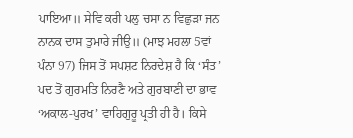ਪਾਇਆ॥ ਸੇਵਿ ਕਰੀ ਪਲੁ ਚਸਾ ਨ ਵਿਛੁੜਾ ਜਨ ਨਾਨਕ ਦਾਸ ਤੁਮਾਰੇ ਜੀਉ॥ (ਮਾਝ ਮਹਲਾ 5ਵਾਂ ਪੰਨਾ 97) ਜਿਸ ਤੋਂ ਸਪਸ਼ਟ ਨਿਰਦੇਸ਼ ਹੈ ਕਿ ‘ਸੰਤ’ ਪਦ ਤੋਂ ਗੁਰਮਤਿ ਨਿਰਣੈ ਅਤੇ ਗੁਰਬਾਣੀ ਦਾ ਭਾਵ ‘ਅਕਾਲ-ਪੁਰਖ’ ਵਾਹਿਗੁਰੂ ਪ੍ਰਤੀ ਹੀ ਹੈ। ਕਿਸੇ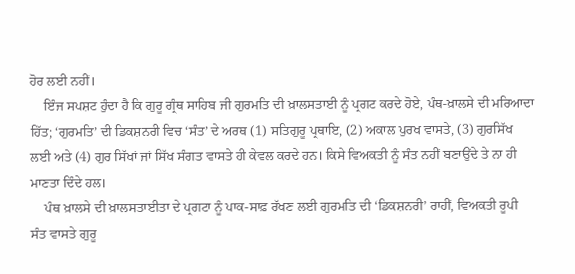ਹੋਰ ਲਈ ਨਹੀਂ।
    ਇੰਜ ਸਪਸ਼ਟ ਹੁੰਦਾ ਹੈ ਕਿ ਗੁਰੂ ਗ੍ਰੰਥ ਸਾਹਿਬ ਜੀ ਗੁਰਮਤਿ ਦੀ ਖ਼ਾਲਸਤਾਈ ਨੂੰ ਪ੍ਰਗਟ ਕਰਦੇ ਹੋਏ, ਪੰਥ-ਖ਼ਾਲਸੇ ਦੀ ਮਰਿਆਦਾ ਹਿੱਤ; ‘ਗੁਰਮਤਿ’ ਦੀ ਡਿਕਸ਼ਨਰੀ ਵਿਚ ‘ਸੰਤ’ ਦੇ ਅਰਥ (1) ਸਤਿਗੁਰੂ ਪ੍ਰਥਾਇ, (2) ਅਕਾਲ ਪੁਰਖ ਵਾਸਤੇ, (3) ਗੁਰਸਿੱਖ ਲਈ ਅਤੇ (4) ਗੁਰ ਸਿੱਖਾਂ ਜਾਂ ਸਿੱਖ ਸੰਗਤ ਵਾਸਤੇ ਹੀ ਕੇਵਲ ਕਰਦੇ ਹਨ। ਕਿਸੇ ਵਿਅਕਤੀ ਨੂੰ ਸੰਤ ਨਹੀਂ ਬਣਾਉਂਦੇ ਤੇ ਨਾ ਹੀ ਮਾਣਤਾ ਦਿੰਦੇ ਹਲ।
    ਪੰਥ ਖ਼ਾਲਸੇ ਦੀ ਖ਼ਾਲਸਤਾਈਤਾ ਦੇ ਪ੍ਰਗਟਾ ਨੂੰ ਪਾਕ-ਸਾਫ਼ ਰੱਖਣ ਲਈ ਗੁਰਮਤਿ ਦੀ ‘ਡਿਕਸ਼ਨਰੀ’ ਰਾਹੀਂ, ਵਿਅਕਤੀ ਰੂਪੀ ਸੰਤ ਵਾਸਤੇ ਗੁਰੂ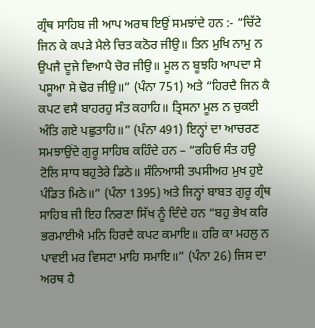ਗ੍ਰੰਥ ਸਾਹਿਬ ਜੀ ਆਪ ਅਰਥ ਇਉਂ ਸਮਝਾਂਦੇ ਹਨ :- “ਚਿੱਟੇ ਜਿਨ ਕੇ ਕਪੜੇ ਮੈਲੇ ਚਿਤ ਕਠੋਰ ਜੀਉ॥ ਤਿਨ ਮੁਖਿ ਨਾਮੁ ਨ ਉਪਜੈ ਦੂਜੇ ਵਿਆਪੈ ਚੋਰ ਜੀਉ॥ ਮੂਲ ਨ ਬੂਝਹਿ ਆਪਦਾ ਸੇ ਪਸੂਆ ਸੇ ਢੋਰ ਜੀਉ॥” (ਪੰਨਾ 751) ਅਤੇ “ਹਿਰਦੈ ਜਿਨ ਕੈ ਕਪਟ ਵਸੈ ਬਾਹਰਹੁ ਸੰਤ ਕਹਾਹਿ॥ ਤ੍ਰਿਸਨਾ ਮੂਲ ਨ ਚੁਕਈ ਅੰਤਿ ਗਏ ਪਛੁਤਾਹਿ॥” (ਪੰਨਾ 491) ਇਨ੍ਹਾਂ ਦਾ ਆਚਰਣ ਸਮਝਾਉਂਦੇ ਗੁਰੂ ਸਾਹਿਬ ਕਹਿੰਦੇ ਹਨ – “ਰਹਿਓ ਸੰਤ ਹਉ ਟੋਲਿ ਸਾਧ ਬਹੁਤੇਰੇ ਡਿਠੇ॥ ਸੰਨਿਆਸੀ ਤਪਸੀਅਹ ਮੁਖ ਹੁਏ ਪੰਡਿਤ ਮਿਠੇ॥” (ਪੰਨਾ 1395) ਅਤੇ ਜਿਨ੍ਹਾਂ ਬਾਬਤ ਗੁਰੂ ਗ੍ਰੰਥ ਸਾਹਿਬ ਜੀ ਇਹ ਨਿਰਣਾ ਸਿੱਖ ਨੂੰ ਦਿੰਦੇ ਹਨ “ਬਹੁ ਭੇਖ ਕਰਿ ਭਰਮਾਈਐ ਮਨਿ ਹਿਰਦੈ ਕਪਟ ਕਮਾਇ॥ ਹਰਿ ਕਾ ਮਹਲੁ ਨ ਪਾਵਈ ਮਰ ਵਿਸਟਾ ਮਾਹਿ ਸਮਾਇ॥” (ਪੰਨਾ 26) ਜਿਸ ਦਾ ਅਰਥ ਹੈ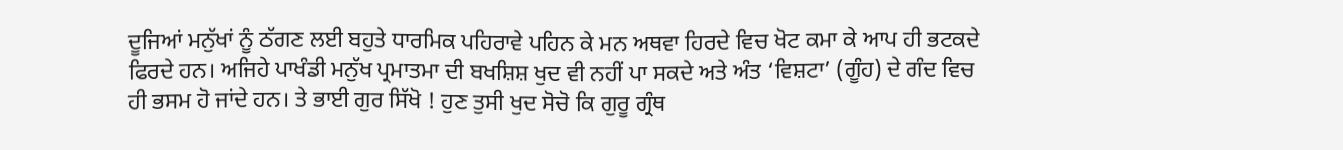ਦੂਜਿਆਂ ਮਨੁੱਖਾਂ ਨੂੰ ਠੱਗਣ ਲਈ ਬਹੁਤੇ ਧਾਰਮਿਕ ਪਹਿਰਾਵੇ ਪਹਿਨ ਕੇ ਮਨ ਅਥਵਾ ਹਿਰਦੇ ਵਿਚ ਖੋਟ ਕਮਾ ਕੇ ਆਪ ਹੀ ਭਟਕਦੇ ਫਿਰਦੇ ਹਨ। ਅਜਿਹੇ ਪਾਖੰਡੀ ਮਨੁੱਖ ਪ੍ਰਮਾਤਮਾ ਦੀ ਬਖਸ਼ਿਸ਼ ਖੁਦ ਵੀ ਨਹੀਂ ਪਾ ਸਕਦੇ ਅਤੇ ਅੰਤ ‘ਵਿਸ਼ਟਾ’ (ਗੂੰਹ) ਦੇ ਗੰਦ ਵਿਚ ਹੀ ਭਸਮ ਹੋ ਜਾਂਦੇ ਹਨ। ਤੇ ਭਾਈ ਗੁਰ ਸਿੱਖੋ ! ਹੁਣ ਤੁਸੀ ਖੁਦ ਸੋਚੋ ਕਿ ਗੁਰੂ ਗ੍ਰੰਥ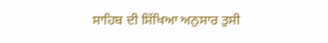ਸਾਹਿਬ ਦੀ ਸਿੱਖਿਆ ਅਨੁਸਾਰ ਤੁਸੀ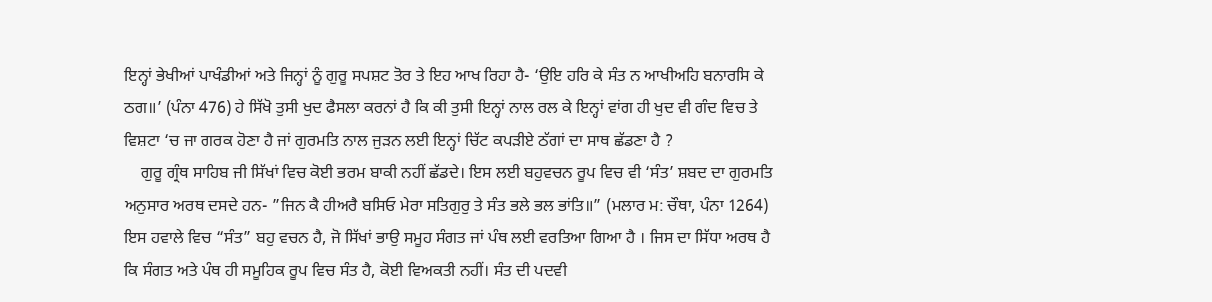ਇਨ੍ਹਾਂ ਭੇਖੀਆਂ ਪਾਖੰਡੀਆਂ ਅਤੇ ਜਿਨ੍ਹਾਂ ਨੂੰ ਗੁਰੂ ਸਪਸ਼ਟ ਤੋਰ ਤੇ ਇਹ ਆਖ ਰਿਹਾ ਹੈ- ‘ਉਇ ਹਰਿ ਕੇ ਸੰਤ ਨ ਆਖੀਅਹਿ ਬਨਾਰਸਿ ਕੇ ਠਗ॥’ (ਪੰਨਾ 476) ਹੇ ਸਿੱਖੋ ਤੁਸੀ ਖੁਦ ਫੈਸਲਾ ਕਰਨਾਂ ਹੈ ਕਿ ਕੀ ਤੁਸੀ ਇਨ੍ਹਾਂ ਨਾਲ ਰਲ ਕੇ ਇਨ੍ਹਾਂ ਵਾਂਗ ਹੀ ਖੁਦ ਵੀ ਗੰਦ ਵਿਚ ਤੇ ਵਿਸ਼ਟਾ ‘ਚ ਜਾ ਗਰਕ ਹੋਣਾ ਹੈ ਜਾਂ ਗੁਰਮਤਿ ਨਾਲ ਜੁੜਨ ਲਈ ਇਨ੍ਹਾਂ ਚਿੱਟ ਕਪੜੀਏ ਠੱਗਾਂ ਦਾ ਸਾਥ ਛੱਡਣਾ ਹੈ ?
    ਗੁਰੂ ਗ੍ਰੰਥ ਸਾਹਿਬ ਜੀ ਸਿੱਖਾਂ ਵਿਚ ਕੋਈ ਭਰਮ ਬਾਕੀ ਨਹੀਂ ਛੱਡਦੇ। ਇਸ ਲਈ ਬਹੁਵਚਨ ਰੂਪ ਵਿਚ ਵੀ ‘ਸੰਤ’ ਸ਼ਬਦ ਦਾ ਗੁਰਮਤਿ ਅਨੁਸਾਰ ਅਰਥ ਦਸਦੇ ਹਨ- ”ਜਿਨ ਕੈ ਹੀਅਰੈ ਬਸਿਓ ਮੇਰਾ ਸਤਿਗੁਰੁ ਤੇ ਸੰਤ ਭਲੇ ਭਲ ਭਾਂਤਿ॥” (ਮਲਾਰ ਮ: ਚੌਥਾ, ਪੰਨਾ 1264) ਇਸ ਹਵਾਲੇ ਵਿਚ “ਸੰਤ” ਬਹੁ ਵਚਨ ਹੈ, ਜੋ ਸਿੱਖਾਂ ਭਾਉ ਸਮੂਹ ਸੰਗਤ ਜਾਂ ਪੰਥ ਲਈ ਵਰਤਿਆ ਗਿਆ ਹੈ । ਜਿਸ ਦਾ ਸਿੱਧਾ ਅਰਥ ਹੈ ਕਿ ਸੰਗਤ ਅਤੇ ਪੰਥ ਹੀ ਸਮੂਹਿਕ ਰੂਪ ਵਿਚ ਸੰਤ ਹੈ, ਕੋਈ ਵਿਅਕਤੀ ਨਹੀਂ। ਸੰਤ ਦੀ ਪਦਵੀ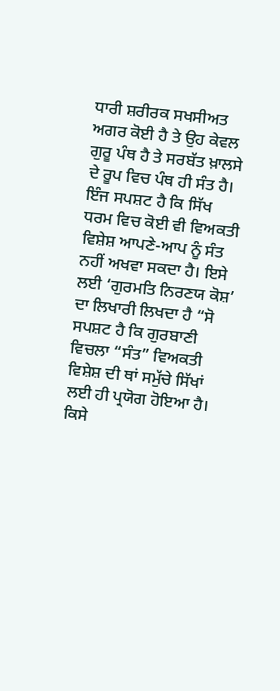ਧਾਰੀ ਸ਼ਰੀਰਕ ਸਖਸੀਅਤ ਅਗਰ ਕੋਈ ਹੈ ਤੇ ਉਹ ਕੇਵਲ ਗੁਰੂ ਪੰਥ ਹੈ ਤੇ ਸਰਬੱਤ ਖ਼ਾਲਸੇ ਦੇ ਰੂਪ ਵਿਚ ਪੰਥ ਹੀ ਸੰਤ ਹੈ। ਇੰਜ ਸਪਸ਼ਟ ਹੈ ਕਿ ਸਿੱਖ ਧਰਮ ਵਿਚ ਕੋਈ ਵੀ ਵਿਅਕਤੀ ਵਿਸ਼ੇਸ਼ ਆਪਣੇ-ਆਪ ਨੂੰ ਸੰਤ ਨਹੀਂ ਅਖਵਾ ਸਕਦਾ ਹੈ। ਇਸੇ ਲਈ ‘ਗੁਰਮਤਿ ਨਿਰਣਯ ਕੋਸ਼’ ਦਾ ਲਿਖਾਰੀ ਲਿਖਦਾ ਹੈ “ਸੋ ਸਪਸ਼ਟ ਹੈ ਕਿ ਗੁਰਬਾਣੀ ਵਿਚਲਾ “ਸੰਤ” ਵਿਅਕਤੀ ਵਿਸ਼ੇਸ਼ ਦੀ ਥਾਂ ਸਮੁੱਚੇ ਸਿੱਖਾਂ ਲਈ ਹੀ ਪ੍ਰਯੋਗ ਹੋਇਆ ਹੈ। ਕਿਸੇ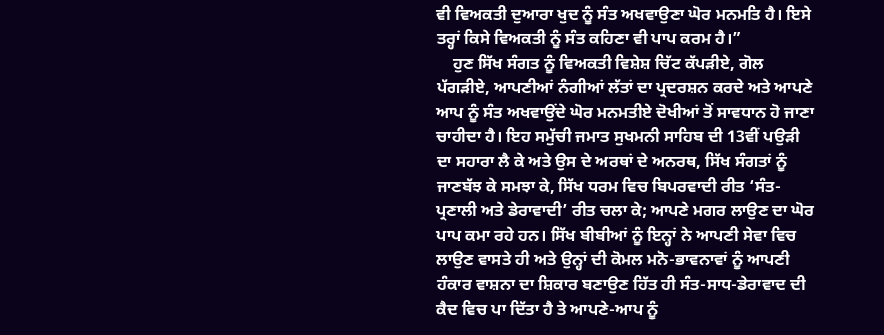ਵੀ ਵਿਅਕਤੀ ਦੁਆਰਾ ਖੁਦ ਨੂੰ ਸੰਤ ਅਖਵਾਉਣਾ ਘੋਰ ਮਨਮਤਿ ਹੈ। ਇਸੇ ਤਰ੍ਹਾਂ ਕਿਸੇ ਵਿਅਕਤੀ ਨੂੰ ਸੰਤ ਕਹਿਣਾ ਵੀ ਪਾਪ ਕਰਮ ਹੈ।”
    ਹੁਣ ਸਿੱਖ ਸੰਗਤ ਨੂੰ ਵਿਅਕਤੀ ਵਿਸ਼ੇਸ਼ ਚਿੱਟ ਕੱਪੜੀਏ, ਗੋਲ ਪੱਗੜੀਏ, ਆਪਣੀਆਂ ਨੰਗੀਆਂ ਲੱਤਾਂ ਦਾ ਪ੍ਰਦਰਸ਼ਨ ਕਰਦੇ ਅਤੇ ਆਪਣੇ ਆਪ ਨੂੰ ਸੰਤ ਅਖਵਾਉਂਦੇ ਘੋਰ ਮਨਮਤੀਏ ਦੋਖੀਆਂ ਤੋਂ ਸਾਵਧਾਨ ਹੋ ਜਾਣਾ ਚਾਹੀਦਾ ਹੈ। ਇਹ ਸਮੁੱਚੀ ਜਮਾਤ ਸੁਖਮਨੀ ਸਾਹਿਬ ਦੀ 13ਵੀਂ ਪਉੜੀ ਦਾ ਸਹਾਰਾ ਲੈ ਕੇ ਅਤੇ ਉਸ ਦੇ ਅਰਥਾਂ ਦੇ ਅਨਰਥ, ਸਿੱਖ ਸੰਗਤਾਂ ਨੂੰ ਜਾਣਬੱਝ ਕੇ ਸਮਝਾ ਕੇ, ਸਿੱਖ ਧਰਮ ਵਿਚ ਬਿਪਰਵਾਦੀ ਰੀਤ ‘ਸੰਤ-ਪ੍ਰਣਾਲੀ ਅਤੇ ਡੇਰਾਵਾਦੀ’ ਰੀਤ ਚਲਾ ਕੇ; ਆਪਣੇ ਮਗਰ ਲਾਉਣ ਦਾ ਘੋਰ ਪਾਪ ਕਮਾ ਰਹੇ ਹਨ। ਸਿੱਖ ਬੀਬੀਆਂ ਨੂੰ ਇਨ੍ਹਾਂ ਨੇ ਆਪਣੀ ਸੇਵਾ ਵਿਚ ਲਾਉਣ ਵਾਸਤੇ ਹੀ ਅਤੇ ਉਨ੍ਹਾਂ ਦੀ ਕੋਮਲ ਮਨੋ-ਭਾਵਨਾਵਾਂ ਨੂੰ ਆਪਣੀ ਹੰਕਾਰ ਵਾਸ਼ਨਾ ਦਾ ਸ਼ਿਕਾਰ ਬਣਾਉਣ ਹਿੱਤ ਹੀ ਸੰਤ-ਸਾਧ-ਡੇਰਾਵਾਦ ਦੀ ਕੈਦ ਵਿਚ ਪਾ ਦਿੱਤਾ ਹੈ ਤੇ ਆਪਣੇ-ਆਪ ਨੂੰ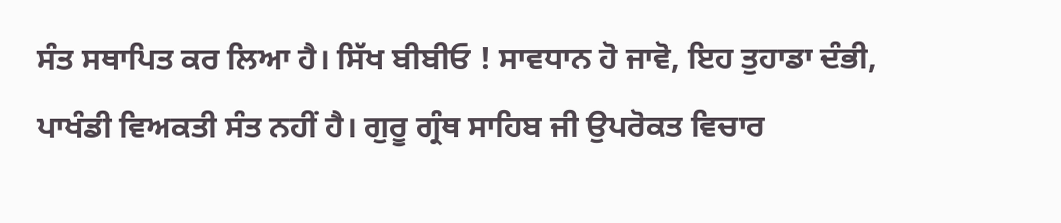ਸੰਤ ਸਥਾਪਿਤ ਕਰ ਲਿਆ ਹੈ। ਸਿੱਖ ਬੀਬੀਓ ! ਸਾਵਧਾਨ ਹੋ ਜਾਵੋ, ਇਹ ਤੁਹਾਡਾ ਦੰਭੀ, ਪਾਖੰਡੀ ਵਿਅਕਤੀ ਸੰਤ ਨਹੀਂ ਹੈ। ਗੁਰੂ ਗ੍ਰੰਥ ਸਾਹਿਬ ਜੀ ਉਪਰੋਕਤ ਵਿਚਾਰ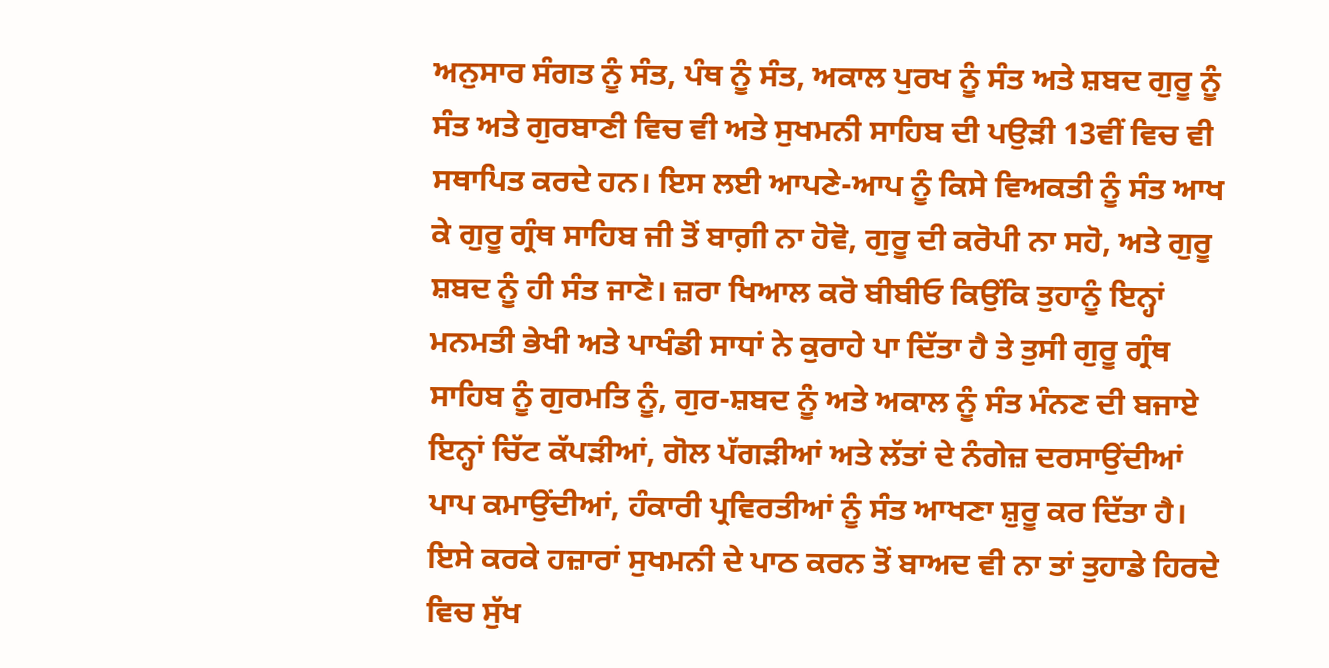ਅਨੁਸਾਰ ਸੰਗਤ ਨੂੰ ਸੰਤ, ਪੰਥ ਨੂੰ ਸੰਤ, ਅਕਾਲ ਪੁਰਖ ਨੂੰ ਸੰਤ ਅਤੇ ਸ਼ਬਦ ਗੁਰੂ ਨੂੰ ਸੰਤ ਅਤੇ ਗੁਰਬਾਣੀ ਵਿਚ ਵੀ ਅਤੇ ਸੁਖਮਨੀ ਸਾਹਿਬ ਦੀ ਪਉੜੀ 13ਵੀਂ ਵਿਚ ਵੀ ਸਥਾਪਿਤ ਕਰਦੇ ਹਨ। ਇਸ ਲਈ ਆਪਣੇ-ਆਪ ਨੂੰ ਕਿਸੇ ਵਿਅਕਤੀ ਨੂੰ ਸੰਤ ਆਖ ਕੇ ਗੁਰੂ ਗ੍ਰੰਥ ਸਾਹਿਬ ਜੀ ਤੋਂ ਬਾਗ਼ੀ ਨਾ ਹੋਵੋ, ਗੁਰੂ ਦੀ ਕਰੋਪੀ ਨਾ ਸਹੋ, ਅਤੇ ਗੁਰੂ ਸ਼ਬਦ ਨੂੰ ਹੀ ਸੰਤ ਜਾਣੋ। ਜ਼ਰਾ ਖਿਆਲ ਕਰੋ ਬੀਬੀਓ ਕਿਉਂਕਿ ਤੁਹਾਨੂੰ ਇਨ੍ਹਾਂ ਮਨਮਤੀ ਭੇਖੀ ਅਤੇ ਪਾਖੰਡੀ ਸਾਧਾਂ ਨੇ ਕੁਰਾਹੇ ਪਾ ਦਿੱਤਾ ਹੈ ਤੇ ਤੁਸੀ ਗੁਰੂ ਗ੍ਰੰਥ ਸਾਹਿਬ ਨੂੰ ਗੁਰਮਤਿ ਨੂੰ, ਗੁਰ-ਸ਼ਬਦ ਨੂੰ ਅਤੇ ਅਕਾਲ ਨੂੰ ਸੰਤ ਮੰਨਣ ਦੀ ਬਜਾਏ ਇਨ੍ਹਾਂ ਚਿੱਟ ਕੱਪੜੀਆਂ, ਗੋਲ ਪੱਗੜੀਆਂ ਅਤੇ ਲੱਤਾਂ ਦੇ ਨੰਗੇਜ਼ ਦਰਸਾਉਂਦੀਆਂ ਪਾਪ ਕਮਾਉਂਦੀਆਂ, ਹੰਕਾਰੀ ਪ੍ਰਵਿਰਤੀਆਂ ਨੂੰ ਸੰਤ ਆਖਣਾ ਸ਼ੁਰੂ ਕਰ ਦਿੱਤਾ ਹੈ। ਇਸੇ ਕਰਕੇ ਹਜ਼ਾਰਾਂ ਸੁਖਮਨੀ ਦੇ ਪਾਠ ਕਰਨ ਤੋਂ ਬਾਅਦ ਵੀ ਨਾ ਤਾਂ ਤੁਹਾਡੇ ਹਿਰਦੇ ਵਿਚ ਸੁੱਖ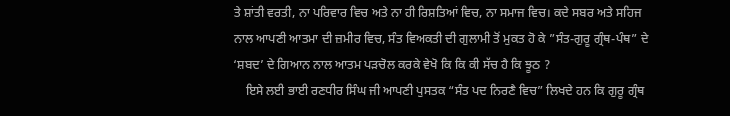ਤੇ ਸ਼ਾਂਤੀ ਵਰਤੀ, ਨਾ ਪਰਿਵਾਰ ਵਿਚ ਅਤੇ ਨਾ ਹੀ ਰਿਸ਼ਤਿਆਂ ਵਿਚ, ਨਾ ਸਮਾਜ ਵਿਚ। ਕਦੇ ਸਬਰ ਅਤੇ ਸਹਿਜ ਨਾਲ ਆਪਣੀ ਆਤਮਾ ਦੀ ਜ਼ਮੀਰ ਵਿਚ, ਸੰਤ ਵਿਅਕਤੀ ਦੀ ਗੁਲਾਮੀ ਤੋਂ ਮੁਕਤ ਹੋ ਕੇ ”ਸੰਤ-ਗੁਰੂ ਗ੍ਰੰਥ-ਪੰਥ” ਦੇ ‘ਸ਼ਬਦ’ ਦੇ ਗਿਆਨ ਨਾਲ ਆਤਮ ਪੜਚੋਲ ਕਰਕੇ ਵੇਖੋ ਕਿ ਕਿ ਕੀ ਸੱਚ ਹੈ ਕਿ ਝੂਠ ?
    ਇਸੇ ਲਈ ਭਾਈ ਰਣਧੀਰ ਸਿੰਘ ਜੀ ਆਪਣੀ ਪੁਸਤਕ “ਸੰਤ ਪਦ ਨਿਰਣੈ ਵਿਚ” ਲਿਖਦੇ ਹਨ ਕਿ ਗੁਰੂ ਗ੍ਰੰਥ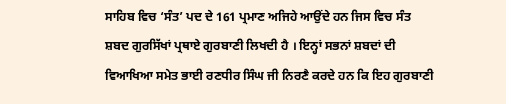ਸਾਹਿਬ ਵਿਚ ‘ਸੰਤ’ ਪਦ ਦੇ 161 ਪ੍ਰਮਾਣ ਅਜਿਹੇ ਆਉਂਦੇ ਹਨ ਜਿਸ ਵਿਚ ਸੰਤ ਸ਼ਬਦ ਗੁਰਸਿੱਖਾਂ ਪ੍ਰਥਾਏ ਗੁਰਬਾਣੀ ਲਿਖਦੀ ਹੈ । ਇਨ੍ਹਾਂ ਸਭਨਾਂ ਸ਼ਬਦਾਂ ਦੀ ਵਿਆਖਿਆ ਸਮੇਤ ਭਾਈ ਰਣਧੀਰ ਸਿੰਘ ਜੀ ਨਿਰਣੈ ਕਰਦੇ ਹਨ ਕਿ ਇਹ ਗੁਰਬਾਣੀ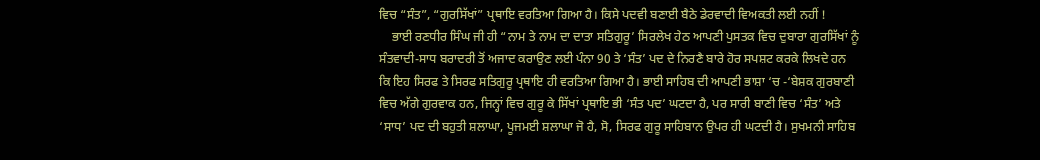ਵਿਚ “ਸੰਤ”, “ਗੁਰਸਿੱਖਾਂ” ਪ੍ਰਥਾਇ ਵਰਤਿਆ ਗਿਆ ਹੈ। ਕਿਸੇ ਪਦਵੀ ਬਣਾਈ ਬੈਠੇ ਡੇਰਵਾਦੀ ਵਿਅਕਤੀ ਲਈ ਨਹੀਂ !
    ਭਾਈ ਰਣਧੀਰ ਸਿੰਘ ਜੀ ਹੀ “ਨਾਮ ਤੇ ਨਾਮ ਦਾ ਦਾਤਾ ਸਤਿਗੁਰੂ’ ਸਿਰਲੇਖ ਹੇਠ ਆਪਣੀ ਪੁਸਤਕ ਵਿਚ ਦੁਬਾਰਾ ਗੁਰਸਿੱਖਾਂ ਨੂੰ ਸੰਤਵਾਦੀ-ਸਾਧ ਬਰਾਦਰੀ ਤੋਂ ਅਜਾਦ ਕਰਾਉਣ ਲਈ ਪੰਨਾ 90 ਤੇ ‘ਸੰਤ’ ਪਦ ਦੇ ਨਿਰਣੈ ਬਾਰੇ ਹੋਰ ਸਪਸ਼ਟ ਕਰਕੇ ਲਿਖਦੇ ਹਨ ਕਿ ਇਹ ਸਿਰਫ ਤੇ ਸਿਰਫ ਸਤਿਗੁਰੂ ਪ੍ਰਥਾਇ ਹੀ ਵਰਤਿਆ ਗਿਆ ਹੈ। ਭਾਈ ਸਾਹਿਬ ਦੀ ਆਪਣੀ ਭਾਸ਼ਾ ‘ਚ -‘ਬੇਸ਼ਕ ਗੁਰਬਾਣੀ ਵਿਚ ਅੱਗੇ ਗੁਰਵਾਕ ਹਨ, ਜਿਨ੍ਹਾਂ ਵਿਚ ਗੁਰੂ ਕੇ ਸਿੱਖਾਂ ਪ੍ਰਥਾਇ ਭੀ ‘ਸੰਤ ਪਦ’ ਘਟਦਾ ਹੈ, ਪਰ ਸਾਰੀ ਬਾਣੀ ਵਿਚ ‘ਸੰਤ’ ਅਤੇ ‘ਸਾਧ’ ਪਦ ਦੀ ਬਹੁਤੀ ਸ਼ਲਾਘਾ, ਪੂਜਮਈ ਸ਼ਲਾਘਾ ਜੋ ਹੈ, ਸੋ, ਸਿਰਫ ਗੁਰੂ ਸਾਹਿਬਾਨ ਉਪਰ ਹੀ ਘਟਦੀ ਹੈ। ਸੁਖਮਨੀ ਸਾਹਿਬ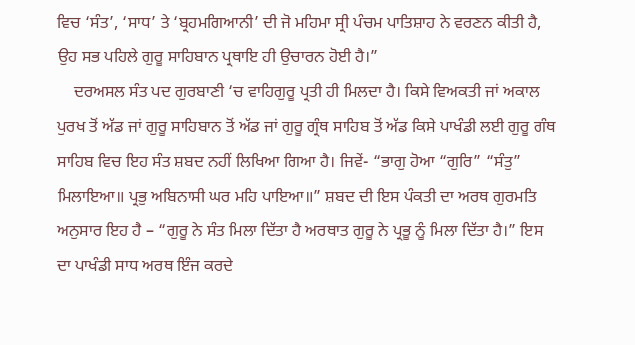ਵਿਚ ‘ਸੰਤ’, ‘ਸਾਧ’ ਤੇ ‘ਬ੍ਰਹਮਗਿਆਨੀ’ ਦੀ ਜੋ ਮਹਿਮਾ ਸ੍ਰੀ ਪੰਚਮ ਪਾਤਿਸ਼ਾਹ ਨੇ ਵਰਣਨ ਕੀਤੀ ਹੈ, ਉਹ ਸਭ ਪਹਿਲੇ ਗੁਰੂ ਸਾਹਿਬਾਨ ਪ੍ਰਥਾਇ ਹੀ ਉਚਾਰਨ ਹੋਈ ਹੈ।”
    ਦਰਅਸਲ ਸੰਤ ਪਦ ਗੁਰਬਾਣੀ ‘ਚ ਵਾਹਿਗੁਰੂ ਪ੍ਰਤੀ ਹੀ ਮਿਲਦਾ ਹੈ। ਕਿਸੇ ਵਿਅਕਤੀ ਜਾਂ ਅਕਾਲ ਪੁਰਖ ਤੋਂ ਅੱਡ ਜਾਂ ਗੁਰੂ ਸਾਹਿਬਾਨ ਤੋਂ ਅੱਡ ਜਾਂ ਗੁਰੂ ਗ੍ਰੰਥ ਸਾਹਿਬ ਤੋਂ ਅੱਡ ਕਿਸੇ ਪਾਖੰਡੀ ਲਈ ਗੁਰੂ ਗੰਥ ਸਾਹਿਬ ਵਿਚ ਇਹ ਸੰਤ ਸ਼ਬਦ ਨਹੀਂ ਲਿਖਿਆ ਗਿਆ ਹੈ। ਜਿਵੇਂ- “ਭਾਗੁ ਹੋਆ “ਗੁਰਿ” “ਸੰਤੁ” ਮਿਲਾਇਆ॥ ਪ੍ਰਭੁ ਅਬਿਨਾਸੀ ਘਰ ਮਹਿ ਪਾਇਆ॥” ਸ਼ਬਦ ਦੀ ਇਸ ਪੰਕਤੀ ਦਾ ਅਰਥ ਗੁਰਮਤਿ ਅਨੁਸਾਰ ਇਹ ਹੈ – “ਗੁਰੂ ਨੇ ਸੰਤ ਮਿਲਾ ਦਿੱਤਾ ਹੈ ਅਰਥਾਤ ਗੁਰੂ ਨੇ ਪ੍ਰਭੂ ਨੂੰ ਮਿਲਾ ਦਿੱਤਾ ਹੈ।” ਇਸ ਦਾ ਪਾਖੰਡੀ ਸਾਧ ਅਰਥ ਇੰਜ ਕਰਦੇ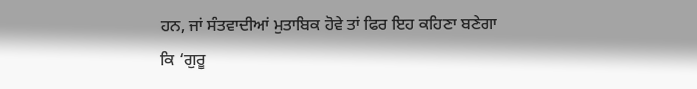ਹਨ, ਜਾਂ ਸੰਤਵਾਦੀਆਂ ਮੁਤਾਬਿਕ ਹੋਵੇ ਤਾਂ ਫਿਰ ਇਹ ਕਹਿਣਾ ਬਣੇਗਾ ਕਿ ‘ਗੁਰੂ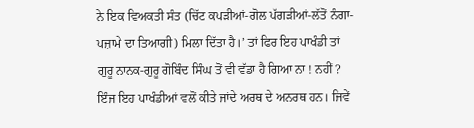ਨੇ ਇਕ ਵਿਅਕਤੀ ਸੰਤ (ਚਿੱਟ ਕਪੜੀਆਂ-ਗੋਲ ਪੱਗੜੀਆਂ-ਲੱਤੋਂ ਨੰਗਾ-ਪਜ਼ਾਮੇ ਦਾ ਤਿਆਗੀ) ਮਿਲਾ ਦਿੱਤਾ ਹੈ।’ ਤਾਂ ਫਿਰ ਇਹ ਪਾਖੰਡੀ ਤਾਂ ਗੁਰੂ ਨਾਨਕ-ਗੁਰੂ ਗੋਬਿੰਦ ਸਿੰਘ ਤੋਂ ਵੀ ਵੱਡਾ ਹੈ ਗਿਆ ਨਾ ! ਨਹੀਂ ? ਇੰਜ ਇਹ ਪਾਖੰਡੀਆਂ ਵਲੋਂ ਕੀਤੇ ਜਾਂਦੇ ਅਰਥ ਦੇ ਅਨਰਥ ਹਨ। ਜਿਵੇਂ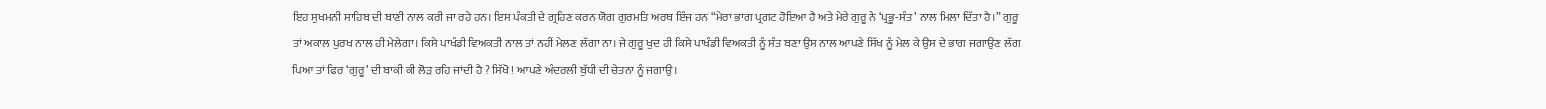ਇਹ ਸੁਖਮਨੀ ਸਾਹਿਬ ਦੀ ਬਾਣੀ ਨਾਲ ਕਰੀ ਜਾ ਰਹੇ ਹਨ। ਇਸ ਪੰਕਤੀ ਦੇ ਗ੍ਰਹਿਣ ਕਰਨ ਯੋਗ ਗੁਰਮਤਿ ਅਰਥ ਇੰਜ ਹਨ “ਮੇਰਾ ਭਾਗ ਪ੍ਰਗਟ ਹੋਇਆ ਹੈ ਅਤੇ ਮੇਰੇ ਗੁਰੂ ਨੇ ‘ਪ੍ਰਭੂ-ਸੰਤ’ ਨਾਲ ਮਿਲਾ ਦਿੱਤਾ ਹੈ।” ਗੁਰੂ ਤਾਂ ਅਕਾਲ ਪੁਰਖ ਨਾਲ ਹੀ ਮੇਲੇਗਾ। ਕਿਸੇ ਪਾਖੰਡੀ ਵਿਅਕਤੀ ਨਾਲ ਤਾਂ ਨਹੀਂ ਮੇਲਣ ਲੱਗਾ ਨਾ। ਜੇ ਗੁਰੂ ਖੁਦ ਹੀ ਕਿਸੇ ਪਾਖੰਡੀ ਵਿਅਕਤੀ ਨੂੰ ਸੰਤ ਬਣਾ ਉਸ ਨਾਲ ਆਪਣੇ ਸਿੱਖ ਨੂੰ ਮੇਲ ਕੇ ਉਸ ਦੇ ਭਾਗ ਜਗਾਉਣ ਲੱਗ ਪਿਆ ਤਾਂ ਫਿਰ ‘ਗੁਰੂ’ ਦੀ ਬਾਕੀ ਕੀ ਲੋੜ ਰਹਿ ਜਾਂਦੀ ਹੈ ? ਸਿੱਖੋ ! ਆਪਣੇ ਅੰਦਰਲੀ ਬੁੱਧੀ ਦੀ ਚੇਤਨਾ ਨੂੰ ਜਗਾਉ।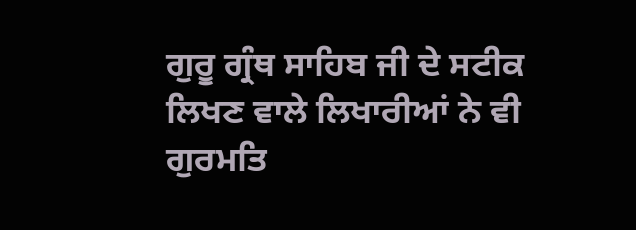ਗੁਰੂ ਗ੍ਰੰਥ ਸਾਹਿਬ ਜੀ ਦੇ ਸਟੀਕ ਲਿਖਣ ਵਾਲੇ ਲਿਖਾਰੀਆਂ ਨੇ ਵੀ ਗੁਰਮਤਿ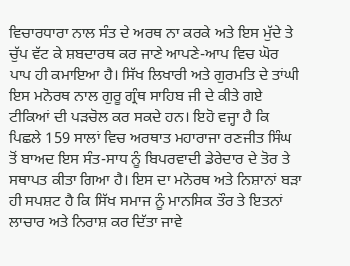ਵਿਚਾਰਧਾਰਾ ਨਾਲ ਸੰਤ ਦੇ ਅਰਥ ਨਾ ਕਰਕੇ ਅਤੇ ਇਸ ਮੁੱਦੇ ਤੇ ਚੁੱਪ ਵੱਟ ਕੇ ਸ਼ਬਦਾਰਥ ਕਰ ਜਾਣੇ ਆਪਣੇ-ਆਪ ਵਿਚ ਘੋਰ ਪਾਪ ਹੀ ਕਮਾਇਆ ਹੈ। ਸਿੱਖ ਲਿਖਾਰੀ ਅਤੇ ਗੁਰਮਤਿ ਦੇ ਤਾਂਘੀ ਇਸ ਮਨੋਰਥ ਨਾਲ ਗੁਰੂ ਗ੍ਰੰਥ ਸਾਹਿਬ ਜੀ ਦੇ ਕੀਤੇ ਗਏ ਟੀਕਿਆਂ ਦੀ ਪੜਚੋਲ ਕਰ ਸਕਦੇ ਹਨ। ਇਹੋ ਵਜ੍ਹਾ ਹੈ ਕਿ ਪਿਛਲੇ 159 ਸਾਲਾਂ ਵਿਚ ਅਰਥਾਤ ਮਹਾਰਾਜਾ ਰਣਜੀਤ ਸਿੰਘ ਤੋਂ ਬਾਅਦ ਇਸ ਸੰਤ-ਸਾਧ ਨੂੰ ਬਿਪਰਵਾਦੀ ਡੇਰੇਦਾਰ ਦੇ ਤੋਰ ਤੇ ਸਥਾਪਤ ਕੀਤਾ ਗਿਆ ਹੈ। ਇਸ ਦਾ ਮਨੋਰਥ ਅਤੇ ਨਿਸ਼ਾਨਾਂ ਬੜਾ ਹੀ ਸਪਸ਼ਟ ਹੈ ਕਿ ਸਿੱਖ ਸਮਾਜ ਨੂੰ ਮਾਨਸਿਕ ਤੌਰ ਤੇ ਇਤਨਾਂ ਲਾਚਾਰ ਅਤੇ ਨਿਰਾਸ਼ ਕਰ ਦਿੱਤਾ ਜਾਵੇ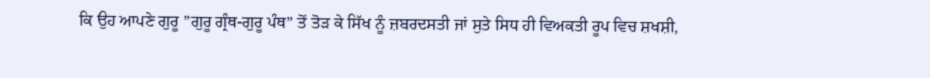ਕਿ ਉਹ ਆਪਣੇ ਗੁਰੂ ”ਗੁਰੂ ਗ੍ਰੰਥ-ਗੁਰੂ ਪੰਥ” ਤੋਂ ਤੋੜ ਕੇ ਸਿੱਖ ਨੂੰ ਜ਼ਬਰਦਸਤੀ ਜਾਂ ਸੁਤੇ ਸਿਧ ਹੀ ਵਿਅਕਤੀ ਰੂਪ ਵਿਚ ਸ਼ਖਸ਼ੀ,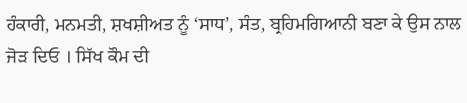ਹੰਕਾਰੀ, ਮਨਮਤੀ, ਸ਼ਖਸ਼ੀਅਤ ਨੂੰ ‘ਸਾਧ’, ਸੰਤ, ਬ੍ਰਹਿਮਗਿਆਨੀ ਬਣਾ ਕੇ ਉਸ ਨਾਲ ਜੋੜ ਦਿਓ । ਸਿੱਖ ਕੌਮ ਦੀ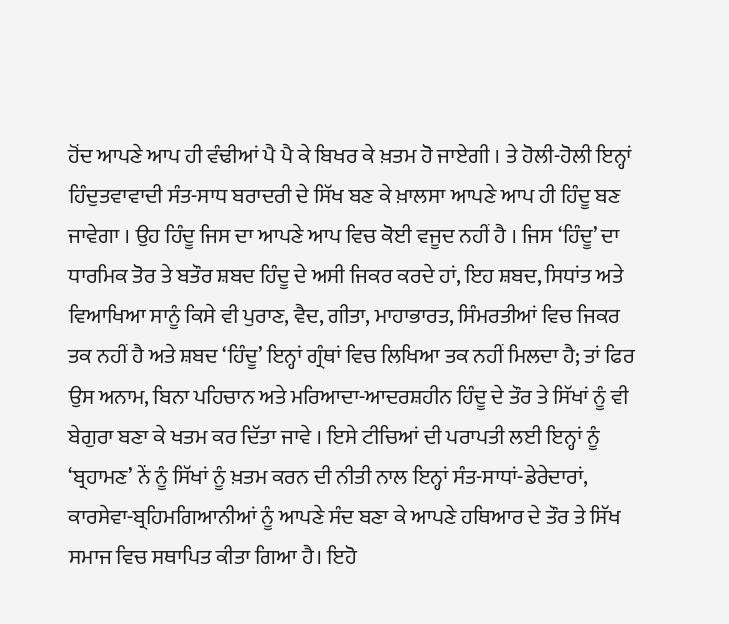ਹੋਂਦ ਆਪਣੇ ਆਪ ਹੀ ਵੰਢੀਆਂ ਪੈ ਪੈ ਕੇ ਬਿਖਰ ਕੇ ਖ਼ਤਮ ਹੋ ਜਾਏਗੀ । ਤੇ ਹੋਲੀ-ਹੋਲੀ ਇਨ੍ਹਾਂ ਹਿੰਦੁਤਵਾਵਾਦੀ ਸੰਤ-ਸਾਧ ਬਰਾਦਰੀ ਦੇ ਸਿੱਖ ਬਣ ਕੇ ਖ਼ਾਲਸਾ ਆਪਣੇ ਆਪ ਹੀ ਹਿੰਦੂ ਬਣ ਜਾਵੇਗਾ । ਉਹ ਹਿੰਦੂ ਜਿਸ ਦਾ ਆਪਣੇ ਆਪ ਵਿਚ ਕੋਈ ਵਜੂਦ ਨਹੀਂ ਹੈ । ਜਿਸ ‘ਹਿੰਦੂ’ ਦਾ ਧਾਰਮਿਕ ਤੋਰ ਤੇ ਬਤੌਰ ਸ਼ਬਦ ਹਿੰਦੂ ਦੇ ਅਸੀ ਜਿਕਰ ਕਰਦੇ ਹਾਂ, ਇਹ ਸ਼ਬਦ, ਸਿਧਾਂਤ ਅਤੇ ਵਿਆਖਿਆ ਸਾਨੂੰ ਕਿਸੇ ਵੀ ਪੁਰਾਣ, ਵੈਦ, ਗੀਤਾ, ਮਾਹਾਭਾਰਤ, ਸਿੰਮਰਤੀਆਂ ਵਿਚ ਜਿਕਰ ਤਕ ਨਹੀਂ ਹੈ ਅਤੇ ਸ਼ਬਦ ‘ਹਿੰਦੂ’ ਇਨ੍ਹਾਂ ਗ੍ਰੰਥਾਂ ਵਿਚ ਲਿਖਿਆ ਤਕ ਨਹੀਂ ਮਿਲਦਾ ਹੈ; ਤਾਂ ਫਿਰ ਉਸ ਅਨਾਮ, ਬਿਨਾ ਪਹਿਚਾਨ ਅਤੇ ਮਰਿਆਦਾ-ਆਦਰਸ਼ਹੀਨ ਹਿੰਦੂ ਦੇ ਤੌਰ ਤੇ ਸਿੱਖਾਂ ਨੂੰ ਵੀ ਬੇਗੁਰਾ ਬਣਾ ਕੇ ਖਤਮ ਕਰ ਦਿੱਤਾ ਜਾਵੇ । ਇਸੇ ਟੀਚਿਆਂ ਦੀ ਪਰਾਪਤੀ ਲਈ ਇਨ੍ਹਾਂ ਨੂੰ ‘ਬ੍ਰਹਾਮਣ’ ਨੇਂ ਨੂੰ ਸਿੱਖਾਂ ਨੂੰ ਖ਼ਤਮ ਕਰਨ ਦੀ ਨੀਤੀ ਨਾਲ ਇਨ੍ਹਾਂ ਸੰਤ-ਸਾਧਾਂ-ਡੇਰੇਦਾਰਾਂ, ਕਾਰਸੇਵਾ-ਬ੍ਰਹਿਮਗਿਆਨੀਆਂ ਨੂੰ ਆਪਣੇ ਸੰਦ ਬਣਾ ਕੇ ਆਪਣੇ ਹਥਿਆਰ ਦੇ ਤੌਰ ਤੇ ਸਿੱਖ ਸਮਾਜ ਵਿਚ ਸਥਾਪਿਤ ਕੀਤਾ ਗਿਆ ਹੈ। ਇਹੋ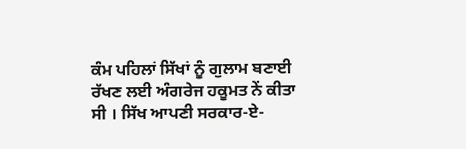ਕੰਮ ਪਹਿਲਾਂ ਸਿੱਖਾਂ ਨੂੰ ਗੁਲਾਮ ਬਣਾਈ ਰੱਖਣ ਲਈ ਅੰਗਰੇਜ ਹਕੂਮਤ ਨੇਂ ਕੀਤਾ ਸੀ । ਸਿੱਖ ਆਪਣੀ ਸਰਕਾਰ-ਏ-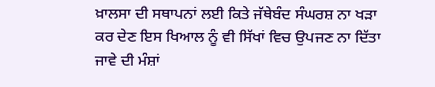ਖ਼ਾਲਸਾ ਦੀ ਸਥਾਪਨਾਂ ਲਈ ਕਿਤੇ ਜੱਥੇਬੰਦ ਸੰਘਰਸ਼ ਨਾ ਖੜਾ ਕਰ ਦੇਣ ਇਸ ਖਿਆਲ ਨੂੰ ਵੀ ਸਿੱਖਾਂ ਵਿਚ ਉਪਜਣ ਨਾ ਦਿੱਤਾ ਜਾਵੇ ਦੀ ਮੰਸ਼ਾਂ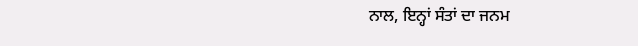ਨਾਲ, ਇਨ੍ਹਾਂ ਸੰਤਾਂ ਦਾ ਜਨਮ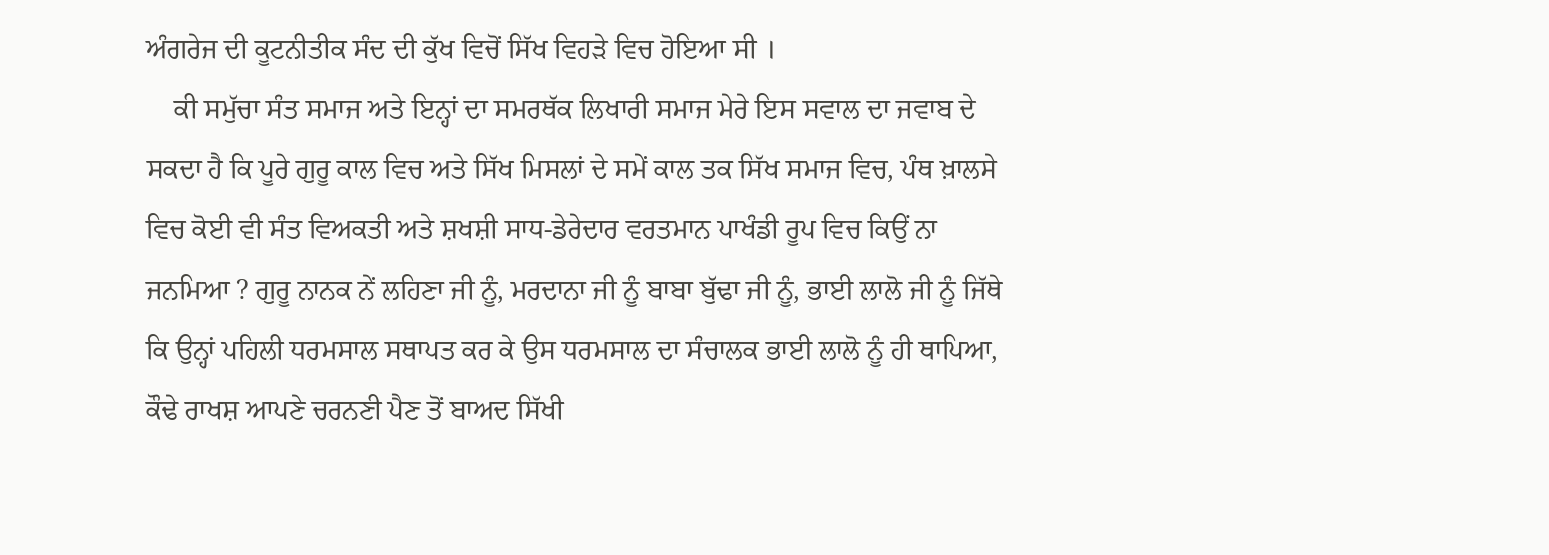ਅੰਗਰੇਜ ਦੀ ਕੂਟਨੀਤੀਕ ਸੰਦ ਦੀ ਕੁੱਖ ਵਿਚੋਂ ਸਿੱਖ ਵਿਹੜੇ ਵਿਚ ਹੋਇਆ ਸੀ ।
    ਕੀ ਸਮੁੱਚਾ ਸੰਤ ਸਮਾਜ ਅਤੇ ਇਨ੍ਹਾਂ ਦਾ ਸਮਰਥੱਕ ਲਿਖਾਰੀ ਸਮਾਜ ਮੇਰੇ ਇਸ ਸਵਾਲ ਦਾ ਜਵਾਬ ਦੇ ਸਕਦਾ ਹੈ ਕਿ ਪੂਰੇ ਗੁਰੂ ਕਾਲ ਵਿਚ ਅਤੇ ਸਿੱਖ ਮਿਸਲਾਂ ਦੇ ਸਮੇਂ ਕਾਲ ਤਕ ਸਿੱਖ ਸਮਾਜ ਵਿਚ, ਪੰਥ ਖ਼ਾਲਸੇ ਵਿਚ ਕੋਈ ਵੀ ਸੰਤ ਵਿਅਕਤੀ ਅਤੇ ਸ਼ਖਸ਼ੀ ਸਾਧ-ਡੇਰੇਦਾਰ ਵਰਤਮਾਨ ਪਾਖੰਡੀ ਰੂਪ ਵਿਚ ਕਿਉਂ ਨਾ ਜਨਮਿਆ ? ਗੁਰੂ ਨਾਨਕ ਨੇਂ ਲਹਿਣਾ ਜੀ ਨੂੰ, ਮਰਦਾਨਾ ਜੀ ਨੂੰ ਬਾਬਾ ਬੁੱਢਾ ਜੀ ਨੂੰ, ਭਾਈ ਲਾਲੋ ਜੀ ਨੂੰ ਜਿੱਥੇ ਕਿ ਉਨ੍ਹਾਂ ਪਹਿਲੀ ਧਰਮਸਾਲ ਸਥਾਪਤ ਕਰ ਕੇ ਉਸ ਧਰਮਸਾਲ ਦਾ ਸੰਚਾਲਕ ਭਾਈ ਲਾਲੋ ਨੂੰ ਹੀ ਥਾਪਿਆ, ਕੌਢੇ ਰਾਖਸ਼ ਆਪਣੇ ਚਰਨਣੀ ਪੈਣ ਤੋਂ ਬਾਅਦ ਸਿੱਖੀ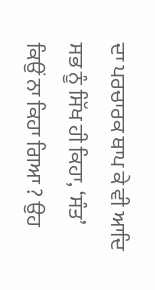ਦਾ ਪਰਚਾਰਕ ਥਾਪ ਕੇ ਵੀ ਆਦਿ ਸਭ ਨੂੰ ਸਿੱਖ ਹੀ ਕਿਹਾ, ‘ਸੰਤ’ ਕਿਉਂ ਨਾ ਕਿਹਾ ਗਿਆ ? ਉਹ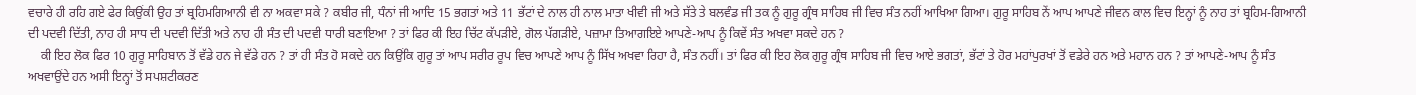ਵਚਾਰੇ ਹੀ ਰਹਿ ਗਏ ਫੇਰ ਕਿਉਂਕੀ ਉਹ ਤਾਂ ਬ੍ਰਹਿਮਗਿਆਨੀ ਵੀ ਨਾ ਅਕਵਾ ਸਕੇ ? ਕਬੀਰ ਜੀ, ਧੰਨਾਂ ਜੀ ਆਦਿ 15 ਭਗਤਾਂ ਅਤੇ 11 ਭੱਟਾਂ ਦੇ ਨਾਲ ਹੀ ਨਾਲ ਮਾਤਾ ਖੀਵੀ ਜੀ ਅਤੇ ਸੱਤੇ ਤੇ ਬਲਵੰਡ ਜੀ ਤਕ ਨੂੰ ਗੁਰੂ ਗ੍ਰੰਥ ਸਾਹਿਬ ਜੀ ਵਿਚ ਸੰਤ ਨਹੀਂ ਆਖਿਆ ਗਿਆ। ਗੁਰੂ ਸਾਹਿਬ ਨੇਂ ਆਪ ਆਪਣੇ ਜੀਵਨ ਕਾਲ ਵਿਚ ਇਨ੍ਹਾਂ ਨੂੰ ਨਾਹ ਤਾਂ ਬ੍ਰਹਿਮ-ਗਿਆਨੀ ਦੀ ਪਦਵੀ ਦਿੱਤੀ, ਨਾਹ ਹੀ ਸਾਧ ਦੀ ਪਦਵੀ ਦਿੱਤੀ ਅਤੇ ਨਾਹ ਹੀ ਸੰਤ ਦੀ ਪਦਵੀ ਧਾਰੀ ਬਣਾਇਆ ? ਤਾਂ ਫਿਰ ਕੀ ਇਹ ਚਿੱਟ ਕੱਪੜੀਏ, ਗੋਲ ਪੱਗੜੀਏ, ਪਜ਼ਾਮਾ ਤਿਆਗਇਏ ਆਪਣੇ-ਆਪ ਨੂੰ ਕਿਵੇਂ ਸੰਤ ਅਖਵਾ ਸਕਦੇ ਹਨ ?
    ਕੀ ਇਹ ਲੋਕ ਫਿਰ 10 ਗੁਰੂ ਸਾਹਿਬਾਨ ਤੋਂ ਵੱਡੇ ਹਨ ਜੇ ਵੱਡੇ ਹਨ ? ਤਾਂ ਹੀ ਸੰਤ ਹੋ ਸਕਦੇ ਹਨ ਕਿਉਂਕਿ ਗੁਰੂ ਤਾਂ ਆਪ ਸਰੀਰ ਰੂਪ ਵਿਚ ਆਪਣੇ ਆਪ ਨੂੰ ਸਿੱਖ ਅਖਵਾ ਰਿਹਾ ਹੈ, ਸੰਤ ਨਹੀਂ। ਤਾਂ ਫਿਰ ਕੀ ਇਹ ਲੋਕ ਗੁਰੂ ਗ੍ਰੰਥ ਸਾਹਿਬ ਜੀ ਵਿਚ ਆਏ ਭਗਤਾਂ, ਭੱਟਾਂ ਤੇ ਹੋਰ ਮਹਾਂਪੁਰਖਾਂ ਤੋਂ ਵਡੇਰੇ ਹਨ ਅਤੇ ਮਹਾਨ ਹਨ ? ਤਾਂ ਆਪਣੇ-ਆਪ ਨੂੰ ਸੰਤ ਅਖਵਾਉਂਦੇ ਹਨ ਅਸੀ ਇਨ੍ਹਾਂ ਤੋਂ ਸਪਸ਼ਟੀਕਰਣ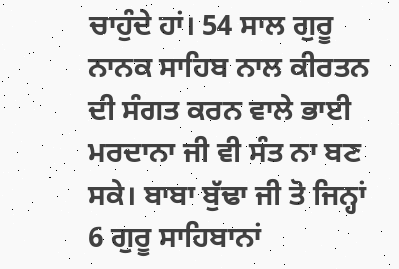ਚਾਹੁੰਦੇ ਹਾਂ। 54 ਸਾਲ ਗੁਰੂ ਨਾਨਕ ਸਾਹਿਬ ਨਾਲ ਕੀਰਤਨ ਦੀ ਸੰਗਤ ਕਰਨ ਵਾਲੇ ਭਾਈ ਮਰਦਾਨਾ ਜੀ ਵੀ ਸੰਤ ਨਾ ਬਣ ਸਕੇ। ਬਾਬਾ ਬੁੱਢਾ ਜੀ ਤੋ ਜਿਨ੍ਹਾਂ 6 ਗੁਰੂ ਸਾਹਿਬਾਨਾਂ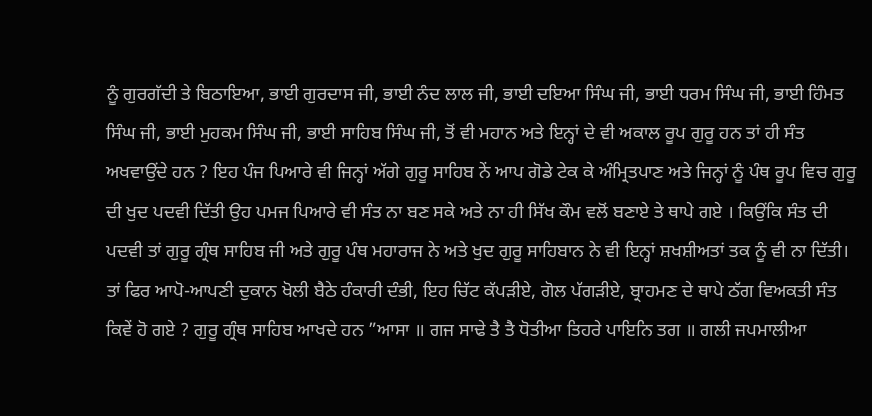ਨੂੰ ਗੁਰਗੱਦੀ ਤੇ ਬਿਠਾਇਆ, ਭਾਈ ਗੁਰਦਾਸ ਜੀ, ਭਾਈ ਨੰਦ ਲਾਲ ਜੀ, ਭਾਈ ਦਇਆ ਸਿੰਘ ਜੀ, ਭਾਈ ਧਰਮ ਸਿੰਘ ਜੀ, ਭਾਈ ਹਿੰਮਤ ਸਿੰਘ ਜੀ, ਭਾਈ ਮੁਹਕਮ ਸਿੰਘ ਜੀ, ਭਾਈ ਸਾਹਿਬ ਸਿੰਘ ਜੀ, ਤੋਂ ਵੀ ਮਹਾਨ ਅਤੇ ਇਨ੍ਹਾਂ ਦੇ ਵੀ ਅਕਾਲ ਰੂਪ ਗੁਰੂ ਹਨ ਤਾਂ ਹੀ ਸੰਤ ਅਖਵਾਉਂਦੇ ਹਨ ? ਇਹ ਪੰਜ ਪਿਆਰੇ ਵੀ ਜਿਨ੍ਹਾਂ ਅੱਗੇ ਗੁਰੂ ਸਾਹਿਬ ਨੇਂ ਆਪ ਗੋਡੇ ਟੇਕ ਕੇ ਅੰਮ੍ਰਿਤਪਾਣ ਅਤੇ ਜਿਨ੍ਹਾਂ ਨੂੰ ਪੰਥ ਰੂਪ ਵਿਚ ਗੁਰੂ ਦੀ ਖੁਦ ਪਦਵੀ ਦਿੱਤੀ ਉਹ ਪਮਜ ਪਿਆਰੇ ਵੀ ਸੰਤ ਨਾ ਬਣ ਸਕੇ ਅਤੇ ਨਾ ਹੀ ਸਿੱਖ ਕੌਮ ਵਲੋਂ ਬਣਾਏ ਤੇ ਥਾਪੇ ਗਏ । ਕਿਉਂਕਿ ਸੰਤ ਦੀ ਪਦਵੀ ਤਾਂ ਗੁਰੂ ਗ੍ਰੰਥ ਸਾਹਿਬ ਜੀ ਅਤੇ ਗੁਰੂ ਪੰਥ ਮਹਾਰਾਜ ਨੇ ਅਤੇ ਖੁਦ ਗੁਰੂ ਸਾਹਿਬਾਨ ਨੇ ਵੀ ਇਨ੍ਹਾਂ ਸ਼ਖਸ਼ੀਅਤਾਂ ਤਕ ਨੂੰ ਵੀ ਨਾ ਦਿੱਤੀ। ਤਾਂ ਫਿਰ ਆਪੋ-ਆਪਣੀ ਦੁਕਾਨ ਖੋਲੀ ਬੈਠੇ ਹੰਕਾਰੀ ਦੰਭੀ, ਇਹ ਚਿੱਟ ਕੱਪੜੀਏ, ਗੋਲ ਪੱਗੜੀਏ, ਬ੍ਰਾਹਮਣ ਦੇ ਥਾਪੇ ਠੱਗ ਵਿਅਕਤੀ ਸੰਤ ਕਿਵੇਂ ਹੋ ਗਏ ? ਗੁਰੂ ਗ੍ਰੰਥ ਸਾਹਿਬ ਆਖਦੇ ਹਨ ”ਆਸਾ ॥ ਗਜ ਸਾਢੇ ਤੈ ਤੈ ਧੋਤੀਆ ਤਿਹਰੇ ਪਾਇਨਿ ਤਗ ॥ ਗਲੀ ਜਪਮਾਲੀਆ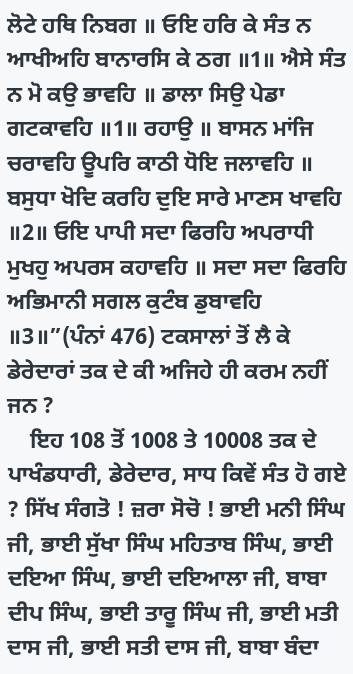ਲੋਟੇ ਹਥਿ ਨਿਬਗ ॥ ਓਇ ਹਰਿ ਕੇ ਸੰਤ ਨ ਆਖੀਅਹਿ ਬਾਨਾਰਸਿ ਕੇ ਠਗ ॥1॥ ਐਸੇ ਸੰਤ ਨ ਮੋ ਕਉ ਭਾਵਹਿ ॥ ਡਾਲਾ ਸਿਉ ਪੇਡਾ ਗਟਕਾਵਹਿ ॥1॥ ਰਹਾਉ ॥ ਬਾਸਨ ਮਾਂਜਿ ਚਰਾਵਹਿ ਊਪਰਿ ਕਾਠੀ ਧੋਇ ਜਲਾਵਹਿ ॥ ਬਸੁਧਾ ਖੋਦਿ ਕਰਹਿ ਦੁਇ ਸਾਰੇ ਮਾਣਸ ਖਾਵਹਿ ॥2॥ ਓਇ ਪਾਪੀ ਸਦਾ ਫਿਰਹਿ ਅਪਰਾਧੀ ਮੁਖਹੁ ਅਪਰਸ ਕਹਾਵਹਿ ॥ ਸਦਾ ਸਦਾ ਫਿਰਹਿ ਅਭਿਮਾਨੀ ਸਗਲ ਕੁਟੰਬ ਡੁਬਾਵਹਿ ॥3॥”(ਪੰਨਾਂ 476) ਟਕਸਾਲਾਂ ਤੋਂ ਲੈ ਕੇ ਡੇਰੇਦਾਰਾਂ ਤਕ ਦੇ ਕੀ ਅਜਿਹੇ ਹੀ ਕਰਮ ਨਹੀਂ ਜਨ ?
    ਇਹ 108 ਤੋਂ 1008 ਤੇ 10008 ਤਕ ਦੇ ਪਾਖੰਡਧਾਰੀ, ਡੇਰੇਦਾਰ, ਸਾਧ ਕਿਵੇਂ ਸੰਤ ਹੋ ਗਏ ? ਸਿੱਖ ਸੰਗਤੋ ! ਜ਼ਰਾ ਸੋਚੋ ! ਭਾਈ ਮਨੀ ਸਿੰਘ ਜੀ, ਭਾਈ ਸੁੱਖਾ ਸਿੰਘ ਮਹਿਤਾਬ ਸਿੰਘ, ਭਾਈ ਦਇਆ ਸਿੰਘ, ਭਾਈ ਦਇਆਲਾ ਜੀ, ਬਾਬਾ ਦੀਪ ਸਿੰਘ, ਭਾਈ ਤਾਰੂ ਸਿੰਘ ਜੀ, ਭਾਈ ਮਤੀ ਦਾਸ ਜੀ, ਭਾਈ ਸਤੀ ਦਾਸ ਜੀ, ਬਾਬਾ ਬੰਦਾ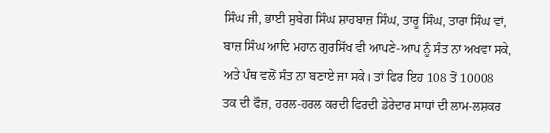ਸਿੰਘ ਜੀ, ਭਾਈ ਸੁਬੇਗ ਸਿੰਘ ਸ਼ਾਹਬਾਜ਼ ਸਿੰਘ, ਤਾਰੂ ਸਿੰਘ, ਤਾਰਾ ਸਿੰਘ ਵਾਂ, ਬਾਜ਼ ਸਿੰਘ ਆਦਿ ਮਹਾਨ ਗੁਰਸਿੱਖ ਵੀ ਆਪਣੇ-ਆਪ ਨੂੰ ਸੰਤ ਨਾ ਅਖਵਾ ਸਕੇ, ਅਤੇ ਪੰਥ ਵਲੋਂ ਸੰਤ ਨਾ ਬਣਾਏ ਜਾ ਸਕੇ। ਤਾਂ ਫਿਰ ਇਹ 108 ਤੋਂ 10008 ਤਕ ਦੀ ਫੌਜ਼, ਹਰਲ-ਹਰਲ ਕਰਦੀ ਫਿਰਦੀ ਡੇਰੇਦਾਰ ਸਾਧਾਂ ਦੀ ਲਾਮ-ਲਸ਼ਕਰ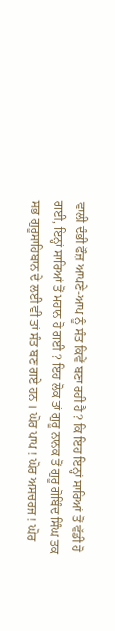ਵਾਲੀ ਦੰਭੀ ਫੌਜ਼ ਆਪਣੇ-ਆਪ ਨੂੰ ਸੰਤ ਕਿਵੇਂ ਬਣਾ ਰਹੀ ਹੈ ? ਕਿ ਇਹ ਇਨ੍ਹਾਂ ਸਾਰਿਆਂ ਤੋਂ ਵੱਡੀ ਹੋ ਗਈ, ਇਨ੍ਹਾਂ ਸਾਰਿਆਂ ਤੋਂ ਮਹਾਨ ਹੋ ਗਈ ? ਇਹ ਲੋਕ ਤਾਂ ਗੁਰੂ ਨਾਨਕ ਤੋਂ ਗੁਰੂ ਗੋਬਿੰਦ ਸਿੰਘ ਤਕ ਸਭ ਗੁਰੂਸਾਹਿਬਾਨ ਦੇ ਲਈ ਵੀ ਤਾਂ ਸੰਤ ਬਣ ਗਏ ਹਨ । ਘੋਰ ਪਾਪ ! ਘੋਰ ਅਸਚਰਜ ! ਘੋਰ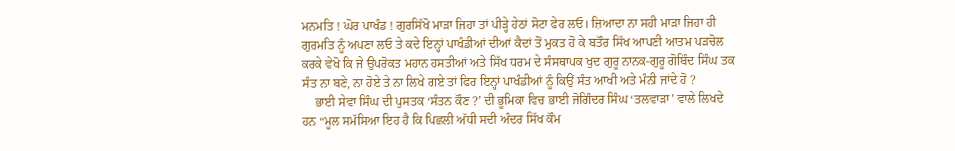ਮਨਮਤਿ ! ਘੋਰ ਪਾਖੰਡ ! ਗੁਰਸਿੱਖੋ ਮਾੜਾ ਜਿਹਾ ਤਾਂ ਪੀੜ੍ਹੇ ਹੇਠਾਂ ਸੋਟਾ ਫੇਰ ਲਓ। ਜ਼ਿਆਦਾ ਨਾ ਸਹੀ ਮਾੜਾ ਜਿਹਾ ਹੀ ਗੁਰਮਤਿ ਨੂੰ ਅਪਣਾ ਲਓ ਤੇ ਕਦੇ ਇਨ੍ਹਾਂ ਪਾਖੰਡੀਆਂ ਦੀਆਂ ਕੈਦਾਂ ਤੋਂ ਮੁਕਤ ਹੋ ਕੇ ਬਤੌਰ ਸਿੱਖ ਆਪਣੀ ਆਤਮ ਪੜਚੋਲ ਕਰਕੇ ਵੇਖੋ ਕਿ ਜੇ ਉਪਰੋਕਤ ਮਹਾਨ ਹਸਤੀਆਂ ਅਤੇ ਸਿੱਖ ਧਰਮ ਦੇ ਸੰਸਥਾਪਕ ਖੁਦ ਗੁਰੂ ਨਾਨਕ-ਗੁਰੂ ਗੋਬਿੰਦ ਸਿੰਘ ਤਕ ਸੰਤ ਨਾ ਬਣੇ, ਨਾ ਹੋਏ ਤੇ ਨਾ ਲਿਖੇ ਗਏ ਤਾਂ ਫਿਰ ਇਨ੍ਹਾਂ ਪਾਖੰਡੀਆਂ ਨੂੰ ਕਿਉਂ ਸੰਤ ਆਖੀ ਅਤੇ ਮੰਨੀ ਜਾਂਦੇ ਹੋ ?
    ਭਾਈ ਸੇਵਾ ਸਿੰਘ ਦੀ ਪੁਸਤਕ ‘ਸੰਤਨ ਕੌਣ ?’ ਦੀ ਭੂਮਿਕਾ ਵਿਚ ਭਾਈ ਜੋਗਿੰਦਰ ਸਿੰਘ ‘ਤਲਵਾੜਾ’ ਵਾਲੇ ਲਿਖਦੇ ਹਨ “ਮੂਲ ਸਮੱਸਿਆ ਇਹ ਹੈ ਕਿ ਪਿਛਲੀ ਅੱਧੀ ਸਦੀ ਅੰਦਰ ਸਿੱਖ ਕੌਮ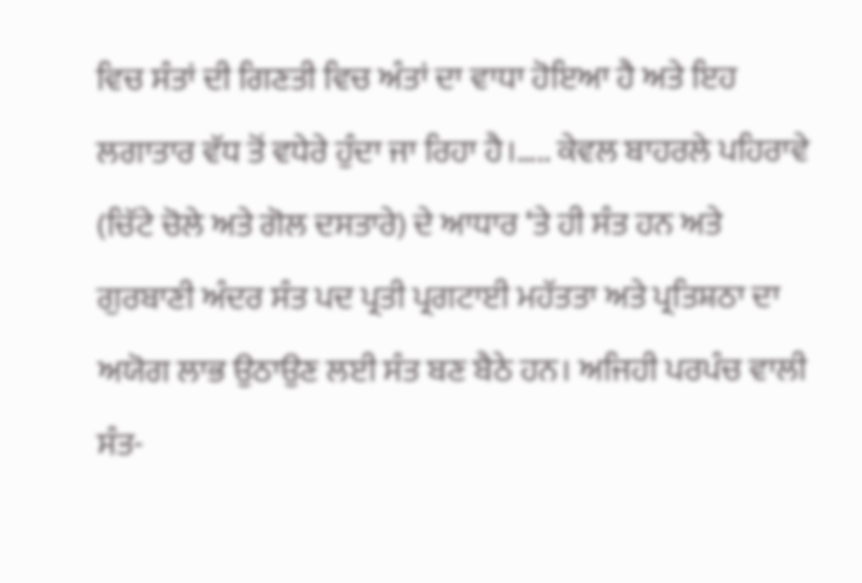ਵਿਚ ਸੰਤਾਂ ਦੀ ਗਿਣਤੀ ਵਿਚ ਅੰਤਾਂ ਦਾ ਵਾਧਾ ਹੋਇਆ ਹੈ ਅਤੇ ਇਹ ਲਗਾਤਾਰ ਵੱਧ ਤੋਂ ਵਧੇਰੇ ਹੁੰਦਾ ਜਾ ਰਿਹਾ ਹੈ।….. ਕੇਵਲ ਬਾਹਰਲੇ ਪਹਿਰਾਵੇ (ਚਿੱਟੇ ਚੋਲੇ ਅਤੇ ਗੋਲ ਦਸਤਾਰੇ) ਦੇ ਆਧਾਰ ‘ਤੇ ਹੀ ਸੰਤ ਹਨ ਅਤੇ ਗੁਰਬਾਣੀ ਅੰਦਰ ਸੰਤ ਪਦ ਪ੍ਰਤੀ ਪ੍ਰਗਟਾਈ ਮਹੱਤਤਾ ਅਤੇ ਪ੍ਰਤਿਸ਼ਠਾ ਦਾ ਅਯੋਗ ਲਾਭ ਉਠਾਉਣ ਲਈ ਸੰਤ ਬਣ ਬੈਠੇ ਹਨ। ਅਜਿਹੀ ਪਰਪੰਚ ਵਾਲੀ ਸੰਤ-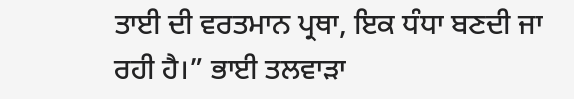ਤਾਈ ਦੀ ਵਰਤਮਾਨ ਪ੍ਰਥਾ, ਇਕ ਧੰਧਾ ਬਣਦੀ ਜਾ ਰਹੀ ਹੈ।” ਭਾਈ ਤਲਵਾੜਾ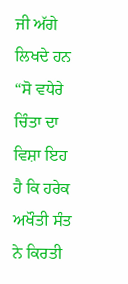ਜੀ ਅੱਗੇ ਲਿਖਦੇ ਹਨ “ਸੋ ਵਧੇਰੇ ਚਿੰਤਾ ਦਾ ਵਿਸ਼ਾ ਇਹ ਹੈ ਕਿ ਹਰੇਕ ਅਖੌਤੀ ਸੰਤ ਨੇ ਕਿਰਤੀ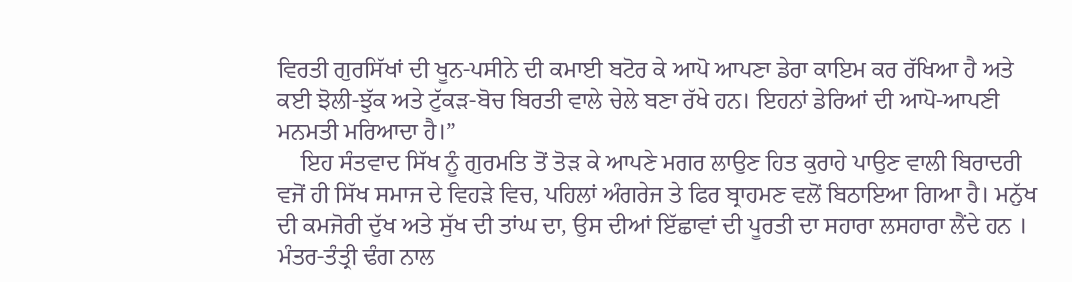ਵਿਰਤੀ ਗੁਰਸਿੱਖਾਂ ਦੀ ਖੂਨ-ਪਸੀਨੇ ਦੀ ਕਮਾਈ ਬਟੋਰ ਕੇ ਆਪੋ ਆਪਣਾ ਡੇਰਾ ਕਾਇਮ ਕਰ ਰੱਖਿਆ ਹੈ ਅਤੇ ਕਈ ਝੋਲੀ-ਝੁੱਕ ਅਤੇ ਟੁੱਕੜ-ਬੋਚ ਬਿਰਤੀ ਵਾਲੇ ਚੇਲੇ ਬਣਾ ਰੱਖੇ ਹਨ। ਇਹਨਾਂ ਡੇਰਿਆਂ ਦੀ ਆਪੋ-ਆਪਣੀ ਮਨਮਤੀ ਮਰਿਆਦਾ ਹੈ।”
    ਇਹ ਸੰਤਵਾਦ ਸਿੱਖ ਨੂੰ ਗੁਰਮਤਿ ਤੋਂ ਤੋੜ ਕੇ ਆਪਣੇ ਮਗਰ ਲਾਉਣ ਹਿਤ ਕੁਰਾਹੇ ਪਾਉਣ ਵਾਲੀ ਬਿਰਾਦਰੀ ਵਜੋਂ ਹੀ ਸਿੱਖ ਸਮਾਜ ਦੇ ਵਿਹੜੇ ਵਿਚ, ਪਹਿਲਾਂ ਅੰਗਰੇਜ ਤੇ ਫਿਰ ਬ੍ਰਾਹਮਣ ਵਲੋਂ ਬਿਠਾਇਆ ਗਿਆ ਹੈ। ਮਨੁੱਖ ਦੀ ਕਮਜੋਰੀ ਦੁੱਖ ਅਤੇ ਸੁੱਖ ਦੀ ਤਾਂਘ ਦਾ, ਉਸ ਦੀਆਂ ਇੱਛਾਵਾਂ ਦੀ ਪੂਰਤੀ ਦਾ ਸਹਾਰਾ ਲਸਹਾਰਾ ਲੈਂਦੇ ਹਨ । ਮੰਤਰ-ਤੰਤ੍ਰੀ ਢੰਗ ਨਾਲ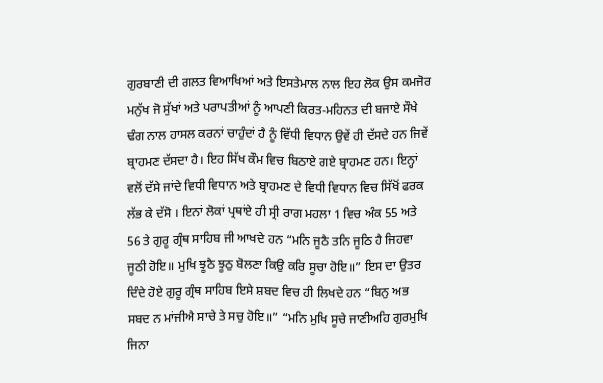ਗੁਰਬਾਣੀ ਦੀ ਗਲਤ ਵਿਆਖਿਆਂ ਅਤੇ ਇਸਤੇਮਾਲ ਨਾਲ ਇਹ ਲੋਕ ਉਸ ਕਮਜੋਰ ਮਨੁੱਖ ਜੋ ਸੁੱਖਾਂ ਅਤੇ ਪਰਾਪਤੀਆਂ ਨੂੰ ਆਪਣੀ ਕਿਰਤ-ਮਹਿਨਤ ਦੀ ਬਜਾਏ ਸੌਖੇ ਢੰਗ ਨਾਲ ਹਾਸਲ ਕਰਨਾਂ ਚਾਹੁੰਦਾਂ ਹੈ ਨੂੰ ਵਿੱਧੀ ਵਿਧਾਨ ਉਵੇਂ ਹੀ ਦੱਸਦੇ ਹਨ ਜਿਵੇਂ ਬ੍ਰਾਹਮਣ ਦੱਸਦਾ ਹੈ। ਇਹ ਸਿੱਖ ਕੌਮ ਵਿਚ ਬਿਠਾਏ ਗਏ ਬ੍ਰਾਹਮਣ ਹਨ। ਇਨ੍ਹਾਂ ਵਲੋਂ ਦੱਸੇ ਜਾਂਦੇ ਵਿਧੀ ਵਿਧਾਨ ਅਤੇ ਬ੍ਰਾਹਮਣ ਦੇ ਵਿਧੀ ਵਿਧਾਨ ਵਿਚ ਸਿੱਖੋਂ ਫਰਕ ਲੱਭ ਕੇ ਦੱਸੋ । ਇਨਾਂ ਲੋਕਾਂ ਪ੍ਰਥਾਂਏ ਹੀ ਸ੍ਰੀ ਰਾਗ ਮਹਲਾ 1 ਵਿਚ ਅੰਕ 55 ਅਤੇ 56 ਤੇ ਗੁਰੂ ਗ੍ਰੰਥ ਸਾਹਿਬ ਜੀ ਆਖਦੇ ਹਨ “ਮਨਿ ਜੂਠੈ ਤਨਿ ਜੂਠਿ ਹੈ ਜਿਹਵਾ ਜੂਠੀ ਹੋਇ॥ ਮੁਖਿ ਝੂਠੈ ਝੂਠੁ ਬੋਲਣਾ ਕਿਉ ਕਰਿ ਸੂਚਾ ਹੋਇ॥” ਇਸ ਦਾ ਉਤਰ ਦਿੰਦੇ ਹੋਏ ਗੁਰੂ ਗ੍ਰੰਥ ਸਾਹਿਬ ਇਸੇ ਸ਼ਬਦ ਵਿਚ ਹੀ ਲਿਖਦੇ ਹਨ “ਬਿਨੁ ਅਭ ਸਬਦ ਨ ਮਾਂਜੀਐ ਸਾਚੇ ਤੇ ਸਚੁ ਹੋਇ॥” “ਮਨਿ ਮੁਖਿ ਸੂਚੇ ਜਾਣੀਅਹਿ ਗੁਰਮੁਖਿ ਜਿਨਾ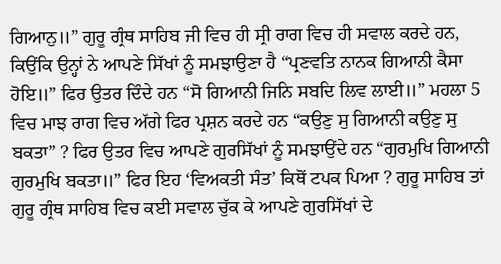ਗਿਆਨੁ॥” ਗੁਰੂ ਗ੍ਰੰਥ ਸਾਹਿਬ ਜੀ ਵਿਚ ਹੀ ਸ੍ਰੀ ਰਾਗ ਵਿਚ ਹੀ ਸਵਾਲ ਕਰਦੇ ਹਨ, ਕਿਉਂਕਿ ਉਨ੍ਹਾਂ ਨੇ ਆਪਣੇ ਸਿੱਖਾਂ ਨੂੰ ਸਮਝਾਉਣਾ ਹੈ “ਪ੍ਰਣਵਤਿ ਨਾਨਕ ਗਿਆਨੀ ਕੈਸਾ ਹੋਇ॥” ਫਿਰ ਉਤਰ ਦਿੰਦੇ ਹਨ “ਸੋ ਗਿਆਨੀ ਜਿਨਿ ਸਬਦਿ ਲਿਵ ਲਾਈ॥” ਮਹਲਾ 5 ਵਿਚ ਮਾਝ ਰਾਗ ਵਿਚ ਅੱਗੇ ਫਿਰ ਪ੍ਰਸ਼ਨ ਕਰਦੇ ਹਨ “ਕਉਣੁ ਸੁ ਗਿਆਨੀ ਕਉਣੁ ਸੁ ਬਕਤਾ” ? ਫਿਰ ਉਤਰ ਵਿਚ ਆਪਣੇ ਗੁਰਸਿੱਖਾਂ ਨੂੰ ਸਮਝਾਉਂਦੇ ਹਨ “ਗੁਰਮੁਖਿ ਗਿਆਨੀ ਗੁਰਮੁਖਿ ਬਕਤਾ॥” ਫਿਰ ਇਹ ‘ਵਿਅਕਤੀ ਸੰਤ’ ਕਿਥੋਂ ਟਪਕ ਪਿਆ ? ਗੁਰੂ ਸਾਹਿਬ ਤਾਂ ਗੁਰੂ ਗ੍ਰੰਥ ਸਾਹਿਬ ਵਿਚ ਕਈ ਸਵਾਲ ਚੁੱਕ ਕੇ ਆਪਣੇ ਗੁਰਸਿੱਖਾਂ ਦੇ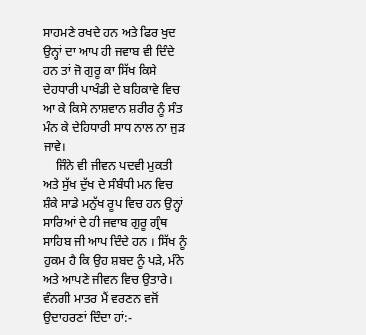ਸਾਹਮਣੇ ਰਖਦੇ ਹਨ ਅਤੇ ਫਿਰ ਖੁਦ ਉਨ੍ਹਾਂ ਦਾ ਆਪ ਹੀ ਜਵਾਬ ਵੀ ਦਿੰਦੇ ਹਨ ਤਾਂ ਜੋ ਗੁਰੂ ਕਾ ਸਿੱਖ ਕਿਸੇ ਦੇਹਧਾਰੀ ਪਾਖੰਡੀ ਦੇ ਬਹਿਕਾਵੇ ਵਿਚ ਆ ਕੇ ਕਿਸੇ ਨਾਸ਼ਵਾਨ ਸ਼ਰੀਰ ਨੂੰ ਸੰਤ ਮੰਨ ਕੇ ਦੇਹਿਧਾਰੀ ਸਾਧ ਨਾਲ ਨਾ ਜੁੜ ਜਾਵੇ।
    ਜਿੰਨੇ ਵੀ ਜੀਵਨ ਪਦਵੀ ਮੁਕਤੀ ਅਤੇ ਸੁੱਖ ਦੁੱਖ ਦੇ ਸੰਬੰਧੀ ਮਨ ਵਿਚ ਸ਼ੰਕੇ ਸਾਡੇ ਮਨੁੱਖ ਰੂਪ ਵਿਚ ਹਨ ਉਨ੍ਹਾਂ ਸਾਰਿਆਂ ਦੇ ਹੀ ਜਵਾਬ ਗੁਰੂ ਗ੍ਰੰਥ ਸਾਹਿਬ ਜੀ ਆਪ ਦਿੰਦੇ ਹਨ । ਸਿੱਖ ਨੂੰ ਹੁਕਮ ਹੈ ਕਿ ਉਹ ਸ਼ਬਦ ਨੂੰ ਪੜੇ, ਮੰਨੇ ਅਤੇ ਆਪਣੇ ਜੀਵਨ ਵਿਚ ਉਤਾਰੇ। ਵੰਨਗੀ ਮਾਤਰ ਮੈਂ ਵਰਣਨ ਵਜੋਂ ਉਦਾਹਰਣਾਂ ਦਿੰਦਾ ਹਾਂ:-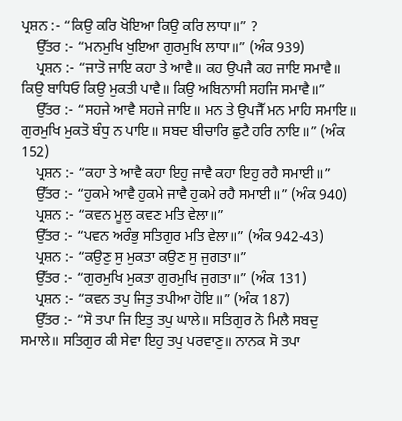ਪ੍ਰਸ਼ਨ :- “ਕਿਉ ਕਰਿ ਖੋਇਆ ਕਿਉ ਕਰਿ ਲਾਧਾ॥” ?
    ਉੱਤਰ :- “ਮਨਮੁਖਿ ਖੁਇਆ ਗੁਰਮੁਖਿ ਲਾਧਾ॥” (ਅੰਕ 939)
    ਪ੍ਰਸ਼ਨ :- “ਜਾਤੋ ਜਾਇ ਕਹਾ ਤੇ ਆਵੈ॥ ਕਹ ਉਪਜੈ ਕਹ ਜਾਇ ਸਮਾਵੈ॥ ਕਿਉ ਬਾਧਿਓ ਕਿਉ ਮੁਕਤੀ ਪਾਵੈ॥ ਕਿਉ ਅਬਿਨਾਸੀ ਸਹਜਿ ਸਮਾਵੈ॥”
    ਉੱਤਰ :- “ਸਹਜੇ ਆਵੈ ਸਹਜੇ ਜਾਇ॥ ਮਨ ਤੇ ਉਪਜੈੱ ਮਨ ਮਾਹਿ ਸਮਾਇ॥ ਗੁਰਮੁਖਿ ਮੁਕਤੋ ਬੰਧੁ ਨ ਪਾਇ॥ ਸਬਦ ਬੀਚਾਰਿ ਛੁਟੈ ਹਰਿ ਨਾਇ॥” (ਅੰਕ 152)
    ਪ੍ਰਸ਼ਨ :- “ਕਹਾ ਤੇ ਆਵੈ ਕਹਾ ਇਹੁ ਜਾਵੈ ਕਹਾ ਇਹੁ ਰਹੈ ਸਮਾਈ॥”
    ਉੱਤਰ :- “ਹੁਕਮੇ ਆਵੈ ਹੁਕਮੇ ਜਾਵੈ ਹੁਕਮੇ ਰਹੈ ਸਮਾਈ॥” (ਅੰਕ 940)
    ਪ੍ਰਸ਼ਨ :- “ਕਵਨ ਮੂਲੁ ਕਵਣ ਮਤਿ ਵੇਲਾ॥”
    ਉੱਤਰ :- “ਪਵਨ ਅਰੰਭੁ ਸਤਿਗੁਰ ਮਤਿ ਵੇਲਾ॥” (ਅੰਕ 942-43)
    ਪ੍ਰਸ਼ਨ :- “ਕਉਣੁ ਸੁ ਮੁਕਤਾ ਕਉਣ ਸੁ ਜੁਗਤਾ॥”
    ਉੱਤਰ :- “ਗੁਰਮੁਖਿ ਮੁਕਤਾ ਗੁਰਮੁਖਿ ਜੁਗਤਾ॥” (ਅੰਕ 131)
    ਪ੍ਰਸ਼ਨ :- “ਕਵਨ ਤਪੁ ਜਿਤੁ ਤਪੀਆ ਹੋਇ॥” (ਅੰਕ 187)
    ਉੱਤਰ :- “ਸੋ ਤਪਾ ਜਿ ਇਤੁ ਤਪੁ ਘਾਲੇ॥ ਸਤਿਗੁਰ ਨੋ ਮਿਲੈ ਸਬਦੁ ਸਮਾਲੇ॥ ਸਤਿਗੁਰ ਕੀ ਸੇਵਾ ਇਹੁ ਤਪੁ ਪਰਵਾਣੁ॥ ਨਾਨਕ ਸੋ ਤਪਾ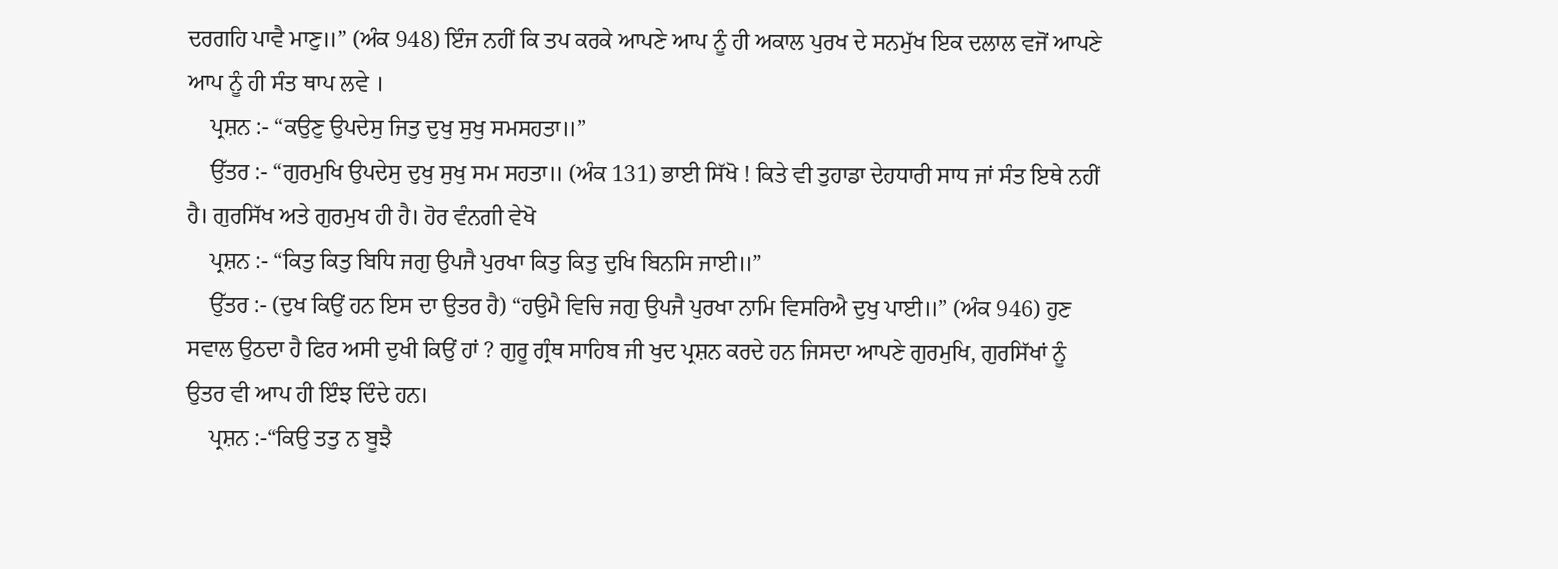ਦਰਗਹਿ ਪਾਵੈ ਮਾਣੁ॥” (ਅੰਕ 948) ਇੰਜ ਨਹੀਂ ਕਿ ਤਪ ਕਰਕੇ ਆਪਣੇ ਆਪ ਨੂੰ ਹੀ ਅਕਾਲ ਪੁਰਖ ਦੇ ਸਨਮੁੱਖ ਇਕ ਦਲਾਲ ਵਜੋਂ ਆਪਣੇ ਆਪ ਨੂੰ ਹੀ ਸੰਤ ਥਾਪ ਲਵੇ ।
    ਪ੍ਰਸ਼ਨ :- “ਕਉਣੁ ਉਪਦੇਸੁ ਜਿਤੁ ਦੁਖੁ ਸੁਖੁ ਸਮਸਹਤਾ॥”
    ਉੱਤਰ :- “ਗੁਰਮੁਖਿ ਉਪਦੇਸੁ ਦੁਖੁ ਸੁਖੁ ਸਮ ਸਹਤਾ॥ (ਅੰਕ 131) ਭਾਈ ਸਿੱਖੋ ! ਕਿਤੇ ਵੀ ਤੁਹਾਡਾ ਦੇਹਧਾਰੀ ਸਾਧ ਜਾਂ ਸੰਤ ਇਥੇ ਨਹੀਂ ਹੈ। ਗੁਰਸਿੱਖ ਅਤੇ ਗੁਰਮੁਖ ਹੀ ਹੈ। ਹੋਰ ਵੰਨਗੀ ਵੇਖੋ
    ਪ੍ਰਸ਼ਨ :- “ਕਿਤੁ ਕਿਤੁ ਬਿਧਿ ਜਗੁ ਉਪਜੈ ਪੁਰਖਾ ਕਿਤੁ ਕਿਤੁ ਦੁਖਿ ਬਿਨਸਿ ਜਾਈ॥”
    ਉੱਤਰ :- (ਦੁਖ ਕਿਉਂ ਹਨ ਇਸ ਦਾ ਉਤਰ ਹੈ) “ਹਉਮੈ ਵਿਚਿ ਜਗੁ ਉਪਜੈ ਪੁਰਖਾ ਨਾਮਿ ਵਿਸਰਿਐ ਦੁਖੁ ਪਾਈ॥” (ਅੰਕ 946) ਹੁਣ ਸਵਾਲ ਉਠਦਾ ਹੈ ਫਿਰ ਅਸੀ ਦੁਖੀ ਕਿਉਂ ਹਾਂ ? ਗੁਰੂ ਗ੍ਰੰਥ ਸਾਹਿਬ ਜੀ ਖੁਦ ਪ੍ਰਸ਼ਨ ਕਰਦੇ ਹਨ ਜਿਸਦਾ ਆਪਣੇ ਗੁਰਮੁਖਿ, ਗੁਰਸਿੱਖਾਂ ਨੂੰ ਉਤਰ ਵੀ ਆਪ ਹੀ ਇੰਝ ਦਿੰਦੇ ਹਨ।
    ਪ੍ਰਸ਼ਨ :-“ਕਿਉ ਤਤੁ ਨ ਬੂਝੈ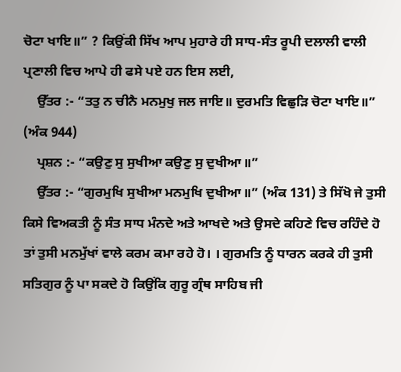ਚੋਟਾ ਖਾਇ॥” ? ਕਿਉਂਕੀ ਸਿੱਖ ਆਪ ਮੁਹਾਰੇ ਹੀ ਸਾਧ-ਸੰਤ ਰੂਪੀ ਦਲਾਲੀ ਵਾਲੀ ਪ੍ਰਣਾਲੀ ਵਿਚ ਆਪੇ ਹੀ ਫਸੇ ਪਏ ਹਨ ਇਸ ਲਈ,
    ਉੱਤਰ :- “ਤਤੁ ਨ ਚੀਨੈ ਮਨਮੁਖੁ ਜਲ ਜਾਇ॥ ਦੁਰਮਤਿ ਵਿਛੁੜਿ ਚੋਟਾ ਖਾਇ॥” (ਅੰਕ 944)
    ਪ੍ਰਸ਼ਨ :- “ਕਉਣੁ ਸੁ ਸੁਖੀਆ ਕਉਣੁ ਸੁ ਦੁਖੀਆ॥”
    ਉੱਤਰ :- “ਗੁਰਮੁਖਿ ਸੁਖੀਆ ਮਨਮੁਖਿ ਦੁਖੀਆ॥” (ਅੰਕ 131) ਤੇ ਸਿੱਖੋ ਜੇ ਤੁਸੀ ਕਿਸੇ ਵਿਅਕਤੀ ਨੂੰ ਸੰਤ ਸਾਧ ਮੰਨਦੇ ਅਤੇ ਆਖਦੇ ਅਤੇ ਉਸਦੇ ਕਹਿਣੇ ਵਿਚ ਰਹਿੰਦੇ ਹੋ ਤਾਂ ਤੁਸੀ ਮਨਮੁੱਖਾਂ ਵਾਲੇ ਕਰਮ ਕਮਾ ਰਹੇ ਹੋ। । ਗੁਰਮਤਿ ਨੂੰ ਧਾਰਨ ਕਰਕੇ ਹੀ ਤੁਸੀ ਸਤਿਗੁਰ ਨੂੰ ਪਾ ਸਕਦੇ ਹੋ ਕਿਉਂਕਿ ਗੁਰੂ ਗ੍ਰੰਥ ਸਾਹਿਬ ਜੀ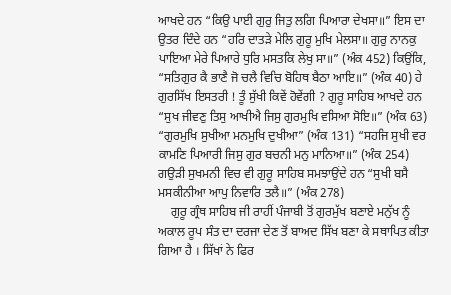ਆਖਦੇ ਹਨ “ਕਿਉ ਪਾਈ ਗੁਰੁ ਜਿਤੁ ਲਗਿ ਪਿਆਰਾ ਦੇਖਸਾ॥” ਇਸ ਦਾ ਉਤਰ ਦਿੰਦੇ ਹਨ “ਹਰਿ ਦਾਤੜੇ ਮੇਲਿ ਗੁਰੂ ਮੁਖਿ ਮੇਲਸਾ॥ ਗੁਰੁ ਨਾਨਕੁ ਪਾਇਆ ਮੇਰੇ ਪਿਆਰੇ ਧੁਰਿ ਮਸਤਕਿ ਲੇਖੁ ਸਾ॥” (ਅੰਕ 452) ਕਿਉਂਕਿ, “ਸਤਿਗੁਰ ਕੈ ਭਾਣੈ ਜੋ ਚਲੈ ਵਿਚਿ ਬੋਹਿਥ ਬੈਠਾ ਆਇ॥” (ਅੰਕ 40) ਹੇ ਗੁਰਸਿੱਖ ਇਸਤਰੀ ! ਤੂੰ ਸੁੱਖੀ ਕਿਵੇਂ ਹੋਵੇਂਗੀ ? ਗੁਰੂ ਸਾਹਿਬ ਆਖਦੇ ਹਨ “ਸੁਖ ਜੀਵਣੁ ਤਿਸੁ ਆਖੀਐ ਜਿਸੁ ਗੁਰਮੁਖਿ ਵਸਿਆ ਸੋਇ॥” (ਅੰਕ 63) “ਗੁਰਮੁਖਿ ਸੁਖੀਆ ਮਨਮੁਖਿ ਦੁਖੀਆ” (ਅੰਕ 131) “ਸਹਜਿ ਸੁਖੀ ਵਰ ਕਾਮਣਿ ਪਿਆਰੀ ਜਿਸੁ ਗੁਰ ਬਚਨੀ ਮਨੁ ਮਾਨਿਆ॥” (ਅੰਕ 254) ਗਉੜੀ ਸੁਖਮਨੀ ਵਿਚ ਵੀ ਗੁਰੂ ਸਾਹਿਬ ਸਮਝਾਉਂਦੇ ਹਨ “ਸੁਖੀ ਬਸੈ ਮਸਕੀਨੀਆ ਆਪੁ ਨਿਵਾਰਿ ਤਲੈ॥” (ਅੰਕ 278)
    ਗੁਰੂ ਗ੍ਰੰਥ ਸਾਹਿਬ ਜੀ ਰਾਹੀਂ ਪੰਜਾਬੀ ਤੋਂ ਗੁਰਮੁੱਖ ਬਣਾਏ ਮਨੁੱਖ ਨੂੰ ਅਕਾਲ ਰੂਪ ਸੰਤ ਦਾ ਦਰਜਾ ਦੇਣ ਤੋਂ ਬਾਅਦ ਸਿੱਖ ਬਣਾ ਕੇ ਸਥਾਪਿਤ ਕੀਤਾ ਗਿਆ ਹੈ । ਸਿੱਖਾਂ ਨੇ ਫਿਰ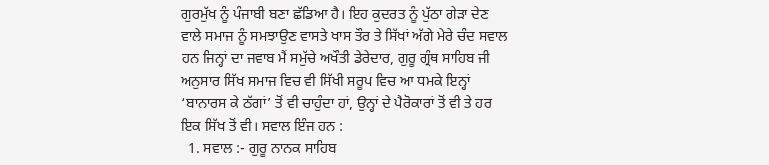ਗੁਰਮੁੱਖ ਨੂੰ ਪੰਜਾਬੀ ਬਣਾ ਛੱਡਿਆ ਹੈ। ਇਹ ਕੁਦਰਤ ਨੂੰ ਪੁੱਠਾ ਗੇੜਾ ਦੇਣ ਵਾਲੇ ਸਮਾਜ ਨੂੰ ਸਮਝਾਉਣ ਵਾਸਤੇ ਖਾਸ ਤੌਰ ਤੇ ਸਿੱਖਾਂ ਅੱਗੇ ਮੇਰੇ ਚੰਦ ਸਵਾਲ ਹਨ ਜਿਨ੍ਹਾਂ ਦਾ ਜਵਾਬ ਮੈਂ ਸਮੁੱਚੇ ਅਖੌਤੀ ਡੇਰੇਦਾਰ, ਗੁਰੂ ਗ੍ਰੰਥ ਸਾਹਿਬ ਜੀ ਅਨੁਸਾਰ ਸਿੱਖ ਸਮਾਜ ਵਿਚ ਵੀ ਸਿੱਖੀ ਸਰੂਪ ਵਿਚ ਆ ਧਮਕੇ ਇਨ੍ਹਾਂ ‘ਬਾਨਾਰਸ ਕੇ ਠੱਗਾਂ’ ਤੋਂ ਵੀ ਚਾਹੁੰਦਾ ਹਾਂ, ਉਨ੍ਹਾਂ ਦੇ ਪੈਰੋਕਾਰਾਂ ਤੋਂ ਵੀ ਤੇ ਹਰ ਇਕ ਸਿੱਖ ਤੋਂ ਵੀ। ਸਵਾਲ ਇੰਜ ਹਨ :
  1. ਸਵਾਲ :- ਗੁਰੂ ਨਾਨਕ ਸਾਹਿਬ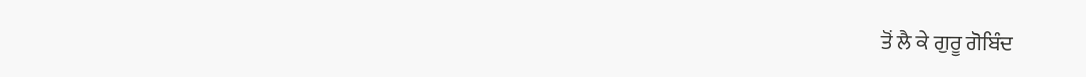ਤੋਂ ਲੈ ਕੇ ਗੁਰੂ ਗੋਬਿੰਦ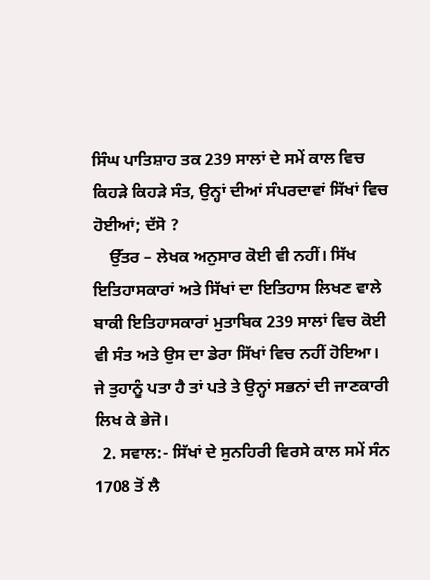ਸਿੰਘ ਪਾਤਿਸ਼ਾਹ ਤਕ 239 ਸਾਲਾਂ ਦੇ ਸਮੇਂ ਕਾਲ ਵਿਚ ਕਿਹੜੇ ਕਿਹੜੇ ਸੰਤ, ਉਨ੍ਹਾਂ ਦੀਆਂ ਸੰਪਰਦਾਵਾਂ ਸਿੱਖਾਂ ਵਿਚ ਹੋਈਆਂ; ਦੱਸੋ ?
    ਉੱਤਰ – ਲੇਖਕ ਅਨੁਸਾਰ ਕੋਈ ਵੀ ਨਹੀਂ। ਸਿੱਖ ਇਤਿਹਾਸਕਾਰਾਂ ਅਤੇ ਸਿੱਖਾਂ ਦਾ ਇਤਿਹਾਸ ਲਿਖਣ ਵਾਲੇ ਬਾਕੀ ਇਤਿਹਾਸਕਾਰਾਂ ਮੁਤਾਬਿਕ 239 ਸਾਲਾਂ ਵਿਚ ਕੋਈ ਵੀ ਸੰਤ ਅਤੇ ਉਸ ਦਾ ਡੇਰਾ ਸਿੱਖਾਂ ਵਿਚ ਨਹੀਂ ਹੋਇਆ। ਜੇ ਤੁਹਾਨੂੰ ਪਤਾ ਹੈ ਤਾਂ ਪਤੇ ਤੇ ਉਨ੍ਹਾਂ ਸਭਨਾਂ ਦੀ ਜਾਣਕਾਰੀ ਲਿਖ ਕੇ ਭੇਜੋ।
  2. ਸਵਾਲ:- ਸਿੱਖਾਂ ਦੇ ਸੁਨਹਿਰੀ ਵਿਰਸੇ ਕਾਲ ਸਮੇਂ ਸੰਨ 1708 ਤੋਂ ਲੈ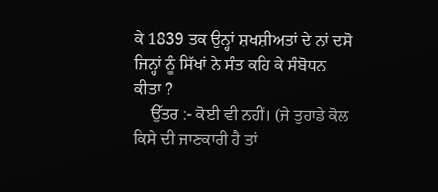ਕੇ 1839 ਤਕ ਉਨ੍ਹਾਂ ਸ਼ਖਸ਼ੀਅਤਾਂ ਦੇ ਨਾਂ ਦਸੋ ਜਿਨ੍ਹਾਂ ਨੂੰ ਸਿੱਖਾਂ ਨੇ ਸੰਤ ਕਹਿ ਕੇ ਸੰਬੋਧਨ ਕੀਤਾ ?
    ਉੱਤਰ :- ਕੋਈ ਵੀ ਨਹੀਂ। (ਜੇ ਤੁਹਾਡੇ ਕੋਲ ਕਿਸੇ ਦੀ ਜਾਣਕਾਰੀ ਹੈ ਤਾਂ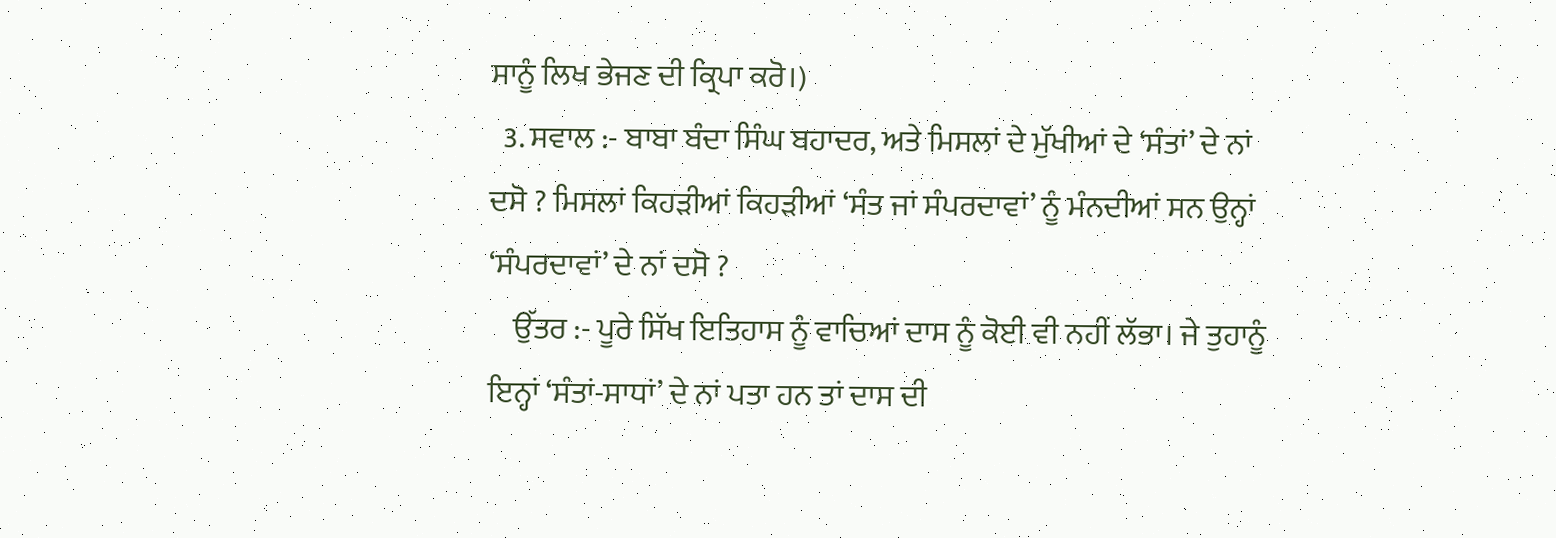ਸਾਨੂੰ ਲਿਖ ਭੇਜਣ ਦੀ ਕ੍ਰਿਪਾ ਕਰੋ।)
  3. ਸਵਾਲ :- ਬਾਬਾ ਬੰਦਾ ਸਿੰਘ ਬਹਾਦਰ, ਅਤੇ ਮਿਸਲਾਂ ਦੇ ਮੁੱਖੀਆਂ ਦੇ ‘ਸੰਤਾਂ’ ਦੇ ਨਾਂ ਦਸੋ ? ਮਿਸਲਾਂ ਕਿਹੜੀਆਂ ਕਿਹੜੀਆਂ ‘ਸੰਤ ਜਾਂ ਸੰਪਰਦਾਵਾਂ’ ਨੂੰ ਮੰਨਦੀਆਂ ਸਨ ਉਨ੍ਹਾਂ ‘ਸੰਪਰਦਾਵਾਂ’ ਦੇ ਨਾਂ ਦਸੋ ?
    ਉੱਤਰ :- ਪੂਰੇ ਸਿੱਖ ਇਤਿਹਾਸ ਨੂੰ ਵਾਚਿਆਂ ਦਾਸ ਨੂੰ ਕੋਈ ਵੀ ਨਹੀਂ ਲੱਭਾ। ਜੇ ਤੁਹਾਨੂੰ ਇਨ੍ਹਾਂ ‘ਸੰਤਾਂ-ਸਾਧਾਂ’ ਦੇ ਨਾਂ ਪਤਾ ਹਨ ਤਾਂ ਦਾਸ ਦੀ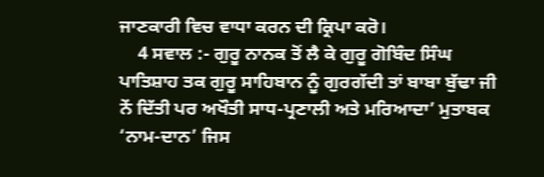ਜਾਣਕਾਰੀ ਵਿਚ ਵਾਧਾ ਕਰਨ ਦੀ ਕ੍ਰਿਪਾ ਕਰੋ।
    4 ਸਵਾਲ :- ਗੁਰੂ ਨਾਨਕ ਤੋਂ ਲੈ ਕੇ ਗੁਰੂ ਗੋਬਿੰਦ ਸਿੰਘ ਪਾਤਿਸ਼ਾਹ ਤਕ ਗੁਰੂ ਸਾਹਿਬਾਨ ਨੂੰ ਗੁਰਗੱਦੀ ਤਾਂ ਬਾਬਾ ਬੁੱਢਾ ਜੀ ਨੇਂ ਦਿੱਤੀ ਪਰ ਅਖੌਤੀ ਸਾਧ-ਪ੍ਰਣਾਲੀ ਅਤੇ ਮਰਿਆਦਾ’ ਮੁਤਾਬਕ ‘ਨਾਮ-ਦਾਨ’ ਜਿਸ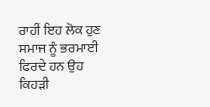ਰਾਹੀਂ ਇਹ ਲੋਕ ਹੁਣ ਸਮਾਜ ਨੂੰ ਭਰਮਾਈ ਫਿਰਦੇ ਹਨ ਉਹ ਕਿਹੜੀ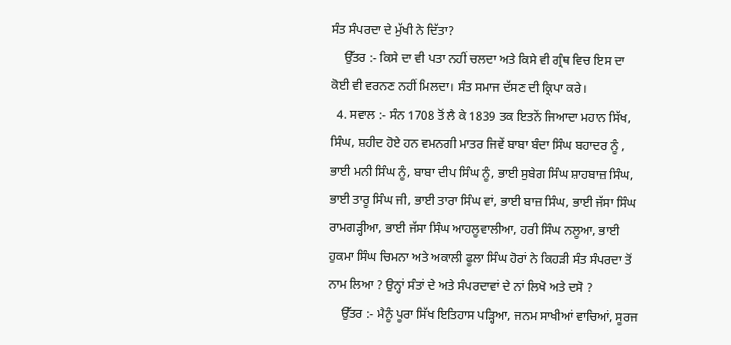ਸੰਤ ਸੰਪਰਦਾ ਦੇ ਮੁੱਖੀ ਨੇ ਦਿੱਤਾ?
    ਉੱਤਰ :- ਕਿਸੇ ਦਾ ਵੀ ਪਤਾ ਨਹੀਂ ਚਲਦਾ ਅਤੇ ਕਿਸੇ ਵੀ ਗ੍ਰੰਥ ਵਿਚ ਇਸ ਦਾ ਕੋਈ ਵੀ ਵਰਨਣ ਨਹੀਂ ਮਿਲਦਾ। ਸੰਤ ਸਮਾਜ ਦੱਸਣ ਦੀ ਕ੍ਰਿਪਾ ਕਰੇ।
  4. ਸਵਾਲ :- ਸੰਨ 1708 ਤੋਂ ਲੈ ਕੇ 1839 ਤਕ ਇਤਨੇਂ ਜਿਆਦਾ ਮਹਾਨ ਸਿੱਖ, ਸਿੰਘ, ਸ਼ਹੀਦ ਹੋਏ ਹਨ ਵਮਨਗੀ ਮਾਤਰ ਜਿਵੇਂ ਬਾਬਾ ਬੰਦਾ ਸਿੰਘ ਬਹਾਦਰ ਨੂੰ , ਭਾਈ ਮਨੀ ਸਿੰਘ ਨੂੰ, ਬਾਬਾ ਦੀਪ ਸਿੰਘ ਨੂੰ, ਭਾਈ ਸੁਬੇਗ ਸਿੰਘ ਸ਼ਾਹਬਾਜ਼ ਸਿੰਘ, ਭਾਈ ਤਾਰੂ ਸਿੰਘ ਜੀ, ਭਾਈ ਤਾਰਾ ਸਿੰਘ ਵਾਂ, ਭਾਈ ਬਾਜ਼ ਸਿੰਘ, ਭਾਈ ਜੱਸਾ ਸਿੰਘ ਰਾਮਗੜ੍ਹੀਆ, ਭਾਈ ਜੱਸਾ ਸਿੰਘ ਆਹਲੂਵਾਲੀਆ, ਹਰੀ ਸਿੰਘ ਨਲੂਆ, ਭਾਈ ਹੁਕਮਾ ਸਿੰਘ ਚਿਮਨਾ ਅਤੇ ਅਕਾਲੀ ਫੂਲਾ ਸਿੰਘ ਹੋਰਾਂ ਨੇ ਕਿਹੜੀ ਸੰਤ ਸੰਪਰਦਾ ਤੋਂ ਨਾਮ ਲਿਆ ? ਉਨ੍ਹਾਂ ਸੰਤਾਂ ਦੇ ਅਤੇ ਸੰਪਰਦਾਵਾਂ ਦੇ ਨਾਂ ਲਿਖੋ ਅਤੇ ਦਸੋ ?
    ਉੱਤਰ :- ਮੈਨੂੰ ਪੂਰਾ ਸਿੱਖ ਇਤਿਹਾਸ ਪੜ੍ਹਿਆ, ਜਨਮ ਸਾਖੀਆਂ ਵਾਚਿਆਂ, ਸੂਰਜ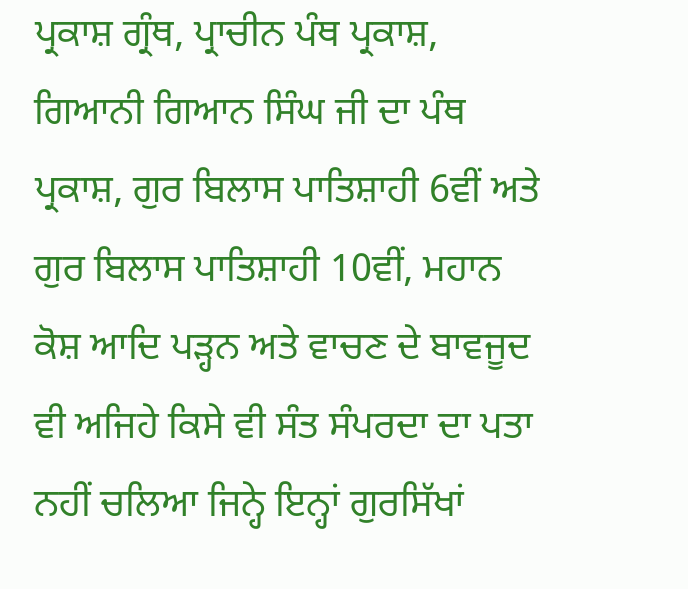ਪ੍ਰਕਾਸ਼ ਗ੍ਰੰਥ, ਪ੍ਰਾਚੀਨ ਪੰਥ ਪ੍ਰਕਾਸ਼, ਗਿਆਨੀ ਗਿਆਨ ਸਿੰਘ ਜੀ ਦਾ ਪੰਥ ਪ੍ਰਕਾਸ਼, ਗੁਰ ਬਿਲਾਸ ਪਾਤਿਸ਼ਾਹੀ 6ਵੀਂ ਅਤੇ ਗੁਰ ਬਿਲਾਸ ਪਾਤਿਸ਼ਾਹੀ 10ਵੀਂ, ਮਹਾਨ ਕੋਸ਼ ਆਦਿ ਪੜ੍ਹਨ ਅਤੇ ਵਾਚਣ ਦੇ ਬਾਵਜੂਦ ਵੀ ਅਜਿਹੇ ਕਿਸੇ ਵੀ ਸੰਤ ਸੰਪਰਦਾ ਦਾ ਪਤਾ ਨਹੀਂ ਚਲਿਆ ਜਿਨ੍ਹੇ ਇਨ੍ਹਾਂ ਗੁਰਸਿੱਖਾਂ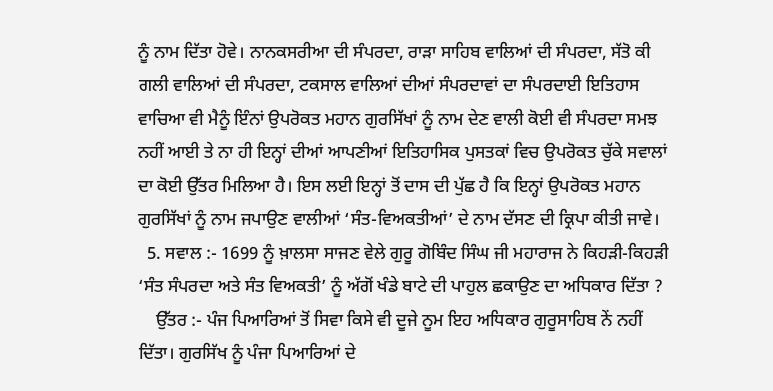ਨੂੰ ਨਾਮ ਦਿੱਤਾ ਹੋਵੇ। ਨਾਨਕਸਰੀਆ ਦੀ ਸੰਪਰਦਾ, ਰਾੜਾ ਸਾਹਿਬ ਵਾਲਿਆਂ ਦੀ ਸੰਪਰਦਾ, ਸੱਤੋ ਕੀ ਗਲੀ ਵਾਲਿਆਂ ਦੀ ਸੰਪਰਦਾ, ਟਕਸਾਲ ਵਾਲਿਆਂ ਦੀਆਂ ਸੰਪਰਦਾਵਾਂ ਦਾ ਸੰਪਰਦਾਈ ਇਤਿਹਾਸ ਵਾਚਿਆ ਵੀ ਮੈਨੂੰ ਇੰਨਾਂ ਉਪਰੋਕਤ ਮਹਾਨ ਗੁਰਸਿੱਖਾਂ ਨੂੰ ਨਾਮ ਦੇਣ ਵਾਲੀ ਕੋਈ ਵੀ ਸੰਪਰਦਾ ਸਮਝ ਨਹੀਂ ਆਈ ਤੇ ਨਾ ਹੀ ਇਨ੍ਹਾਂ ਦੀਆਂ ਆਪਣੀਆਂ ਇਤਿਹਾਸਿਕ ਪੁਸਤਕਾਂ ਵਿਚ ਉਪਰੋਕਤ ਚੁੱਕੇ ਸਵਾਲਾਂ ਦਾ ਕੋਈ ਉੱਤਰ ਮਿਲਿਆ ਹੈ। ਇਸ ਲਈ ਇਨ੍ਹਾਂ ਤੋਂ ਦਾਸ ਦੀ ਪੁੱਛ ਹੈ ਕਿ ਇਨ੍ਹਾਂ ਉਪਰੋਕਤ ਮਹਾਨ ਗੁਰਸਿੱਖਾਂ ਨੂੰ ਨਾਮ ਜਪਾਉਣ ਵਾਲੀਆਂ ‘ਸੰਤ-ਵਿਅਕਤੀਆਂ’ ਦੇ ਨਾਮ ਦੱਸਣ ਦੀ ਕ੍ਰਿਪਾ ਕੀਤੀ ਜਾਵੇ।
  5. ਸਵਾਲ :- 1699 ਨੂੰ ਖ਼ਾਲਸਾ ਸਾਜਣ ਵੇਲੇ ਗੁਰੂ ਗੋਬਿੰਦ ਸਿੰਘ ਜੀ ਮਹਾਰਾਜ ਨੇ ਕਿਹੜੀ-ਕਿਹੜੀ ‘ਸੰਤ ਸੰਪਰਦਾ ਅਤੇ ਸੰਤ ਵਿਅਕਤੀ’ ਨੂੰ ਅੱਗੋਂ ਖੰਡੇ ਬਾਟੇ ਦੀ ਪਾਹੁਲ ਛਕਾਉਣ ਦਾ ਅਧਿਕਾਰ ਦਿੱਤਾ ?
    ਉੱਤਰ :- ਪੰਜ ਪਿਆਰਿਆਂ ਤੋਂ ਸਿਵਾ ਕਿਸੇ ਵੀ ਦੂਜੇ ਨੂਮ ਇਹ ਅਧਿਕਾਰ ਗੁਰੂਸਾਹਿਬ ਨੇਂ ਨਹੀਂ ਦਿੱਤਾ। ਗੁਰਸਿੱਖ ਨੂੰ ਪੰਜਾ ਪਿਆਰਿਆਂ ਦੇ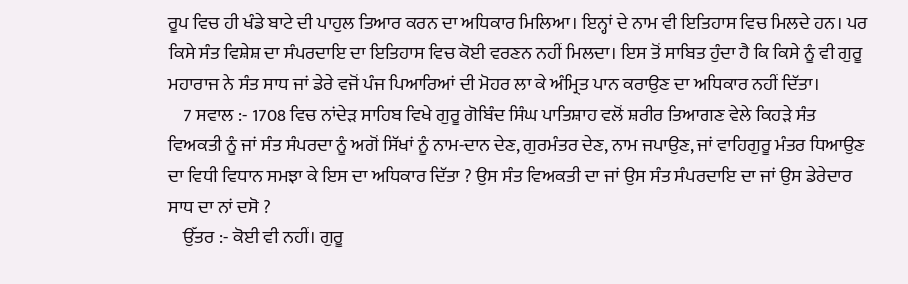ਰੂਪ ਵਿਚ ਹੀ ਖੰਡੇ ਬਾਟੇ ਦੀ ਪਾਹੁਲ ਤਿਆਰ ਕਰਨ ਦਾ ਅਧਿਕਾਰ ਮਿਲਿਆ। ਇਨ੍ਹਾਂ ਦੇ ਨਾਮ ਵੀ ਇਤਿਹਾਸ ਵਿਚ ਮਿਲਦੇ ਹਨ। ਪਰ ਕਿਸੇ ਸੰਤ ਵਿਸ਼ੇਸ਼ ਦਾ ਸੰਪਰਦਾਇ ਦਾ ਇਤਿਹਾਸ ਵਿਚ ਕੋਈ ਵਰਣਨ ਨਹੀਂ ਮਿਲਦਾ। ਇਸ ਤੋਂ ਸਾਬਿਤ ਹੁੰਦਾ ਹੈ ਕਿ ਕਿਸੇ ਨੂੰ ਵੀ ਗੁਰੂ ਮਹਾਰਾਜ ਨੇ ਸੰਤ ਸਾਧ ਜਾਂ ਡੇਰੇ ਵਜੋਂ ਪੰਜ ਪਿਆਰਿਆਂ ਦੀ ਮੋਹਰ ਲਾ ਕੇ ਅੰਮ੍ਰਿਤ ਪਾਨ ਕਰਾਉਣ ਦਾ ਅਧਿਕਾਰ ਨਹੀਂ ਦਿੱਤਾ।
    7 ਸਵਾਲ :- 1708 ਵਿਚ ਨਾਂਦੇੜ ਸਾਹਿਬ ਵਿਖੇ ਗੁਰੂ ਗੋਬਿੰਦ ਸਿੰਘ ਪਾਤਿਸ਼ਾਹ ਵਲੋਂ ਸ਼ਰੀਰ ਤਿਆਗਣ ਵੇਲੇ ਕਿਹੜੇ ਸੰਤ ਵਿਅਕਤੀ ਨੂੰ ਜਾਂ ਸੰਤ ਸੰਪਰਦਾ ਨੂੰ ਅਗੋਂ ਸਿੱਖਾਂ ਨੂੰ ਨਾਮ-ਦਾਨ ਦੇਣ, ਗੁਰਮੰਤਰ ਦੇਣ, ਨਾਮ ਜਪਾਉਣ, ਜਾਂ ਵਾਹਿਗੁਰੂ ਮੰਤਰ ਧਿਆਉਣ ਦਾ ਵਿਧੀ ਵਿਧਾਨ ਸਮਝਾ ਕੇ ਇਸ ਦਾ ਅਧਿਕਾਰ ਦਿੱਤਾ ? ਉਸ ਸੰਤ ਵਿਅਕਤੀ ਦਾ ਜਾਂ ਉਸ ਸੰਤ ਸੰਪਰਦਾਇ ਦਾ ਜਾਂ ਉਸ ਡੇਰੇਦਾਰ ਸਾਧ ਦਾ ਨਾਂ ਦਸੋ ?
    ਉੱਤਰ :- ਕੋਈ ਵੀ ਨਹੀਂ। ਗੁਰੂ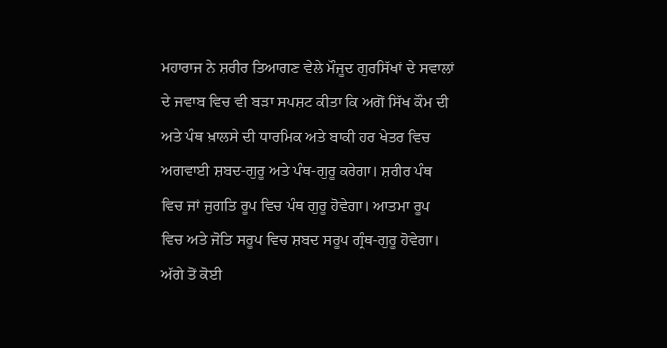ਮਹਾਰਾਜ ਨੇ ਸ਼ਰੀਰ ਤਿਆਗਣ ਵੇਲੇ ਮੌਜੂਦ ਗੁਰਸਿੱਖਾਂ ਦੇ ਸਵਾਲਾਂ ਦੇ ਜਵਾਬ ਵਿਚ ਵੀ ਬੜਾ ਸਪਸ਼ਟ ਕੀਤਾ ਕਿ ਅਗੋਂ ਸਿੱਖ ਕੌਮ ਦੀ ਅਤੇ ਪੰਥ ਖ਼ਾਲਸੇ ਦੀ ਧਾਰਮਿਕ ਅਤੇ ਬਾਕੀ ਹਰ ਖੇਤਰ ਵਿਚ ਅਗਵਾਈ ਸ਼ਬਦ-ਗੁਰੂ ਅਤੇ ਪੰਥ-ਗੁਰੂ ਕਰੇਗਾ। ਸ਼ਰੀਰ ਪੰਥ ਵਿਚ ਜਾਂ ਜੁਗਤਿ ਰੂਪ ਵਿਚ ਪੰਥ ਗੁਰੂ ਹੋਵੇਗਾ। ਆਤਮਾ ਰੂਪ ਵਿਚ ਅਤੇ ਜੋਤਿ ਸਰੂਪ ਵਿਚ ਸ਼ਬਦ ਸਰੂਪ ਗ੍ਰੰਥ-ਗੁਰੂ ਹੋਵੇਗਾ। ਅੱਗੇ ਤੋਂ ਕੋਈ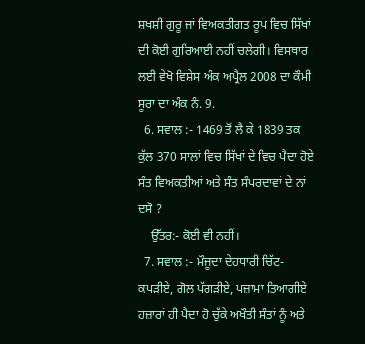ਸ਼ਖਸ਼ੀ ਗੁਰੂ ਜਾਂ ਵਿਅਕਤੀਗਤ ਰੂਪ ਵਿਚ ਸਿੱਖਾਂ ਦੀ ਕੋਈ ਗੁਰਿਆਈ ਨਹੀਂ ਚਲੇਗੀ। ਵਿਸਥਾਰ ਲਈ ਵੇਖੋ ਵਿਸ਼ੇਸ ਅੰਕ ਅਪ੍ਰੈਲ 2008 ਦਾ ਕੌਮੀ ਸੂਰਾ ਦਾ ਅੰਕ ਨੰ. 9.
  6. ਸਵਾਲ :- 1469 ਤੋਂ ਲੈ ਕੇ 1839 ਤਕ ਕੁੱਲ 370 ਸਾਲਾਂ ਵਿਚ ਸਿੱਖਾਂ ਦੇ ਵਿਚ ਪੈਦਾ ਹੋਏ ਸੰਤ ਵਿਅਕਤੀਆਂ ਅਤੇ ਸੰਤ ਸੰਪਰਦਾਵਾਂ ਦੇ ਨਾਂ ਦਸੋ ?
    ਉੱਤਰ:- ਕੋਈ ਵੀ ਨਹੀਂ।
  7. ਸਵਾਲ :- ਮੌਜੂਦਾ ਦੇਹਧਾਰੀ ਚਿੱਟ-ਕਪੜੀਏ, ਗੋਲ ਪੱਗੜੀਏ, ਪਜ਼ਾਮਾ ਤਿਆਗੀਏ ਹਜ਼ਾਰਾਂ ਹੀ ਪੈਦਾ ਹੋ ਚੁੱਕੇ ਅਖੌਤੀ ਸੰਤਾਂ ਨੂੰ ਅਤੇ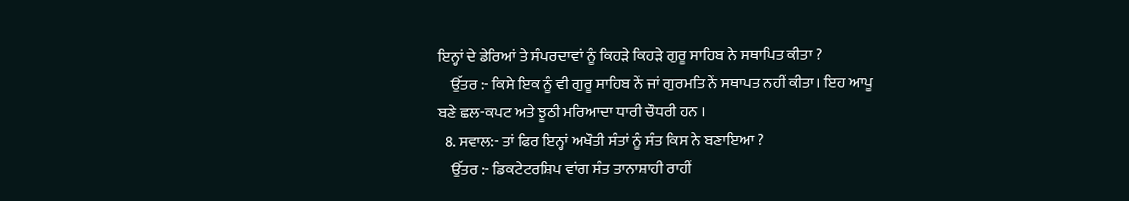ਇਨ੍ਹਾਂ ਦੇ ਡੇਰਿਆਂ ਤੇ ਸੰਪਰਦਾਵਾਂ ਨੂੰ ਕਿਹੜੇ ਕਿਹੜੇ ਗੁਰੂ ਸਾਹਿਬ ਨੇ ਸਥਾਪਿਤ ਕੀਤਾ ?
    ਉੱਤਰ :- ਕਿਸੇ ਇਕ ਨੂੰ ਵੀ ਗੁਰੂ ਸਾਹਿਬ ਨੇਂ ਜਾਂ ਗੁਰਮਤਿ ਨੇਂ ਸਥਾਪਤ ਨਹੀਂ ਕੀਤਾ। ਇਹ ਆਪੂ ਬਣੇ ਛਲ-ਕਪਟ ਅਤੇ ਝੂਠੀ ਮਰਿਆਦਾ ਧਾਰੀ ਚੌਧਰੀ ਹਨ ।
  8. ਸਵਾਲ:- ਤਾਂ ਫਿਰ ਇਨ੍ਹਾਂ ਅਖੌਤੀ ਸੰਤਾਂ ਨੂੰ ਸੰਤ ਕਿਸ ਨੇ ਬਣਾਇਆ ?
    ਉੱਤਰ :- ਡਿਕਟੇਟਰਸ਼ਿਪ ਵਾਂਗ ਸੰਤ ਤਾਨਾਸ਼ਾਹੀ ਰਾਹੀਂ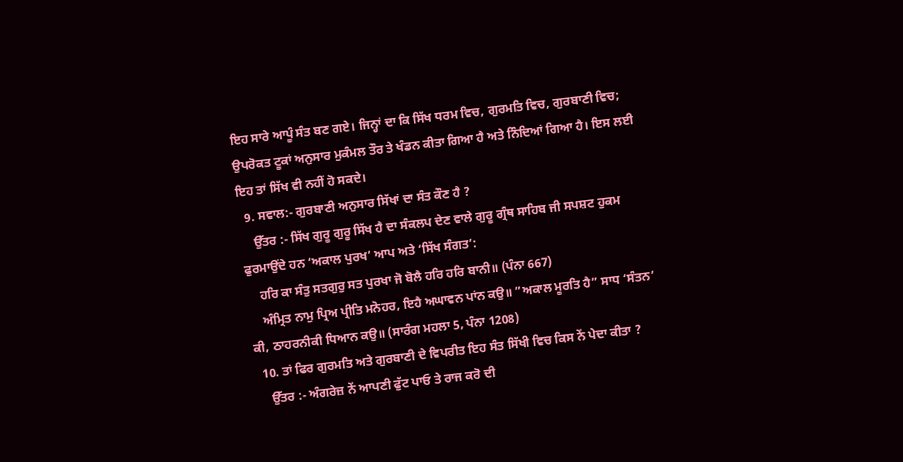ਇਹ ਸਾਰੇ ਆਪੂੰ ਸੰਤ ਬਣ ਗਏ। ਜਿਨ੍ਹਾਂ ਦਾ ਕਿ ਸਿੱਖ ਧਰਮ ਵਿਚ, ਗੁਰਮਤਿ ਵਿਚ, ਗੁਰਬਾਣੀ ਵਿਚ; ਉਪਰੋਕਤ ਟੂਕਾਂ ਅਨੁਸਾਰ ਮੁਕੰਮਲ ਤੌਰ ਤੇ ਖੰਡਨ ਕੀਤਾ ਗਿਆ ਹੈ ਅਤੇ ਨਿੰਦਿਆਂ ਗਿਆ ਹੈ। ਇਸ ਲਈ ਇਹ ਤਾਂ ਸਿੱਖ ਵੀ ਨਹੀਂ ਹੋ ਸਕਦੇ।
  9. ਸਵਾਲ:- ਗੁਰਬਾਣੀ ਅਨੁਸਾਰ ਸਿੱਖਾਂ ਦਾ ਸੰਤ ਕੌਣ ਹੈ ?
    ਉੱਤਰ :- ਸਿੱਖ ਗੁਰੂ ਗੁਰੂ ਸਿੱਖ ਹੈ ਦਾ ਸੰਕਲਪ ਦੇਣ ਵਾਲੇ ਗੁਰੂ ਗ੍ਰੰਥ ਸਾਹਿਬ ਜੀ ਸਪਸ਼ਟ ਹੁਕਮ ਫੁਰਮਾਉਂਦੇ ਹਨ ‘ਅਕਾਲ ਪੁਰਖ’ ਆਪ ਅਤੇ ‘ਸਿੱਖ ਸੰਗਤ’:
    ਹਰਿ ਕਾ ਸੰਤੁ ਸਤਗੁਰੁ ਸਤ ਪੁਰਖਾ ਜੋ ਬੋਲੈ ਹਰਿ ਹਰਿ ਬਾਨੀ॥ (ਪੰਨਾ 667)
    ਅੰਮ੍ਰਿਤ ਨਾਮੁ ਪ੍ਰਿਅ ਪ੍ਰੀਤਿ ਮਨੋਹਰ, ਇਹੈ ਅਘਾਵਨ ਪਾਂਨ ਕਉ॥ ”ਅਕਾਲ ਮੂਰਤਿ ਹੈ” ਸਾਧ ‘ਸੰਤਨ’ ਕੀ, ਠਾਹਰਨੀਕੀ ਧਿਆਨ ਕਉ॥ (ਸਾਰੰਗ ਮਹਲਾ 5, ਪੰਨਾ 1208)
  10. ਤਾਂ ਫਿਰ ਗੁਰਮਤਿ ਅਤੇ ਗੁਰਬਾਣੀ ਦੇ ਵਿਪਰੀਤ ਇਹ ਸੰਤ ਸਿੱਖੀ ਵਿਚ ਕਿਸ ਨੇਂ ਪੇਦਾ ਕੀਤਾ ?
    ਉੱਤਰ :- ਅੰਗਰੇਜ਼ ਨੇਂ ਆਪਣੀ ਫੁੱਟ ਪਾਓ ਤੇ ਰਾਜ ਕਰੋ ਦੀ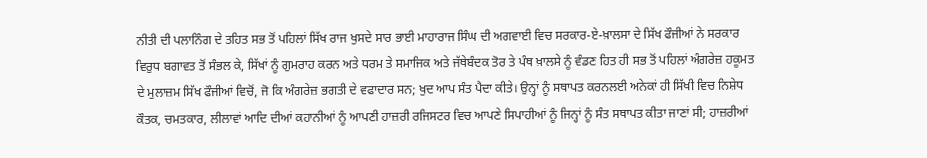ਨੀਤੀ ਦੀ ਪਲਾਨਿੰਗ ਦੇ ਤਹਿਤ ਸਭ ਤੋਂ ਪਹਿਲਾਂ ਸਿੱਖ ਰਾਜ ਖੁਸਦੇ ਸਾਰ ਭਾਈ ਮਾਹਾਰਾਜ ਸਿੰਘ ਦੀ ਅਗਵਾਈ ਵਿਚ ਸਰਕਾਰ-ਏ-ਖ਼ਾਲਸਾ ਦੇ ਸਿੱਖ ਫੌਜੀਆਂ ਨੇ ਸਰਕਾਰ ਵਿਰੁਧ ਬਗਾਵਤ ਤੋਂ ਸੰਭਲ ਕੇ, ਸਿੱਖਾਂ ਨੂੰ ਗੁਮਰਾਹ ਕਰਨ ਅਤੇ ਧਰਮ ਤੇ ਸਮਾਜਿਕ ਅਤੇ ਜੱਥੇਬੰਦਕ ਤੋਰ ਤੇ ਪੰਥ ਖ਼ਾਲਸੇ ਨੂੰ ਵੰਡਣ ਹਿਤ ਹੀ ਸਭ ਤੋਂ ਪਹਿਲਾਂ ਅੰਗਰੇਜ਼ ਹਕੂਮਤ ਦੇ ਮੁਲਾਜ਼ਮ ਸਿੱਖ ਫੌਜੀਆਂ ਵਿਚੋਂ, ਜੋ ਕਿ ਅੰਗਰੇਜ਼ ਭਗਤੀ ਦੇ ਵਫਾਦਾਰ ਸਨ; ਖੁਦ ਆਪ ਸੰਤ ਪੈਦਾ ਕੀਤੇ। ਉਨ੍ਹਾਂ ਨੂੰ ਸਥਾਪਤ ਕਰਨਲਈ ਅਨੇਕਾਂ ਹੀ ਸਿੱਖੀ ਵਿਚ ਨਿਸ਼ੇਧ ਕੌਤਕ, ਚਮਤਕਾਰ, ਲੀਲਾਵਾਂ ਆਦਿ ਦੀਆਂ ਕਹਾਨੀਆਂ ਨੂੰ ਆਪਣੀ ਹਾਜ਼ਰੀ ਰਜਿਸਟਰ ਵਿਚ ਆਪਣੇ ਸਿਪਾਹੀਆਂ ਨੂੰ ਜਿਨ੍ਹਾਂ ਨੂੰ ਸੰਤ ਸਥਾਪਤ ਕੀਤਾ ਜਾਣਾਂ ਸੀ; ਹਾਜ਼ਰੀਆਂ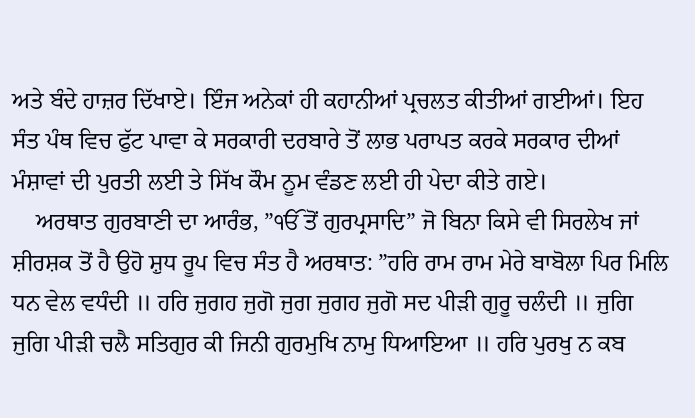ਅਤੇ ਬੰਦੇ ਹਾਜ਼ਰ ਦਿੱਖਾਏ। ਇੰਜ ਅਨੇਕਾਂ ਹੀ ਕਹਾਨੀਆਂ ਪ੍ਰਚਲਤ ਕੀਤੀਆਂ ਗਈਆਂ। ਇਹ ਸੰਤ ਪੰਥ ਵਿਚ ਫੁੱਟ ਪਾਵਾ ਕੇ ਸਰਕਾਰੀ ਦਰਬਾਰੇ ਤੋਂ ਲਾਭ ਪਰਾਪਤ ਕਰਕੇ ਸਰਕਾਰ ਦੀਆਂ ਮੰਸ਼ਾਵਾਂ ਦੀ ਪੁਰਤੀ ਲਈ ਤੇ ਸਿੱਖ ਕੌਮ ਨੂਮ ਵੰਡਣ ਲਈ ਹੀ ਪੇਦਾ ਕੀਤੇ ਗਏ।
    ਅਰਥਾਤ ਗੁਰਬਾਣੀ ਦਾ ਆਰੰਭ, ”ੴ ਤੋਂ ਗੁਰਪ੍ਰਸਾਦਿ” ਜੋ ਬਿਨਾ ਕਿਸੇ ਵੀ ਸਿਰਲੇਖ ਜਾਂ ਸ਼ੀਰਸ਼ਕ ਤੋਂ ਹੈ ਉਹੋ ਸ਼ੁਧ ਰੂਪ ਵਿਚ ਸੰਤ ਹੈ ਅਰਥਾਤ: ”ਹਰਿ ਰਾਮ ਰਾਮ ਮੇਰੇ ਬਾਬੋਲਾ ਪਿਰ ਮਿਲਿ ਧਨ ਵੇਲ ਵਧੰਦੀ ॥ ਹਰਿ ਜੁਗਹ ਜੁਗੋ ਜੁਗ ਜੁਗਹ ਜੁਗੋ ਸਦ ਪੀੜੀ ਗੁਰੂ ਚਲੰਦੀ ॥ ਜੁਗਿ ਜੁਗਿ ਪੀੜੀ ਚਲੈ ਸਤਿਗੁਰ ਕੀ ਜਿਨੀ ਗੁਰਮੁਖਿ ਨਾਮੁ ਧਿਆਇਆ ॥ ਹਰਿ ਪੁਰਖੁ ਨ ਕਬ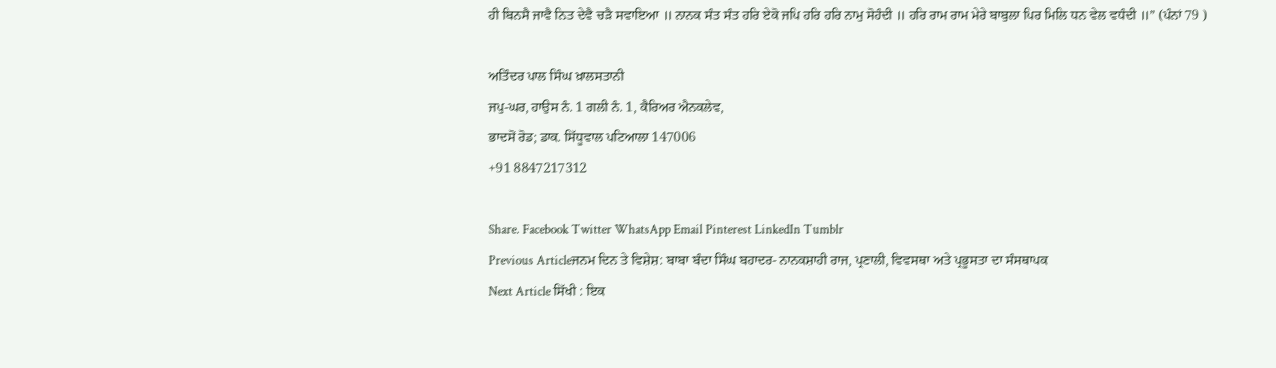ਹੀ ਬਿਨਸੈ ਜਾਵੈ ਨਿਤ ਦੇਵੈ ਚੜੈ ਸਵਾਇਆ ॥ ਨਾਨਕ ਸੰਤ ਸੰਤ ਹਰਿ ਏਕੋ ਜਪਿ ਹਰਿ ਹਰਿ ਨਾਮੁ ਸੋਹੰਦੀ ॥ ਹਰਿ ਰਾਮ ਰਾਮ ਮੇਰੇ ਬਾਬੁਲਾ ਪਿਰ ਮਿਲਿ ਧਨ ਵੇਲ ਵਧੰਦੀ ॥” (ਪੰਨਾਂ 79 )

ਅਤਿੰਦਰ ਪਾਲ ਸਿੰਘ ਖ਼ਾਲਸਤਾਨੀ
ਜਪੁ-ਘਰ, ਹਾਉਸ ਨੰ. 1 ਗਲੀ ਨੰ. 1, ਕੈਰਿਅਰ ਐਨਕਲੇਵ,
ਭਾਦਸੋਂ ਰੋਡ; ਡਾਕ. ਸਿੱਧੂਵਾਲ ਪਟਿਆਲਾ 147006
+91 8847217312

Share. Facebook Twitter WhatsApp Email Pinterest LinkedIn Tumblr
Previous Articleਜਨਮ ਦਿਨ ਤੇ ਵਿਸ਼ੇਸ਼: ਬਾਬਾ ਬੰਦਾ ਸਿੰਘ ਬਹਾਦਰ- ਨਾਨਕਸ਼ਾਹੀ ਰਾਜ, ਪ੍ਰਣਾਲੀ, ਵਿਵਸਥਾ ਅਤੇ ਪ੍ਰਭੂਸਤਾ ਦਾ ਸੰਸਥਾਪਕ
Next Article ਸਿੱਖੀ : ਇਕ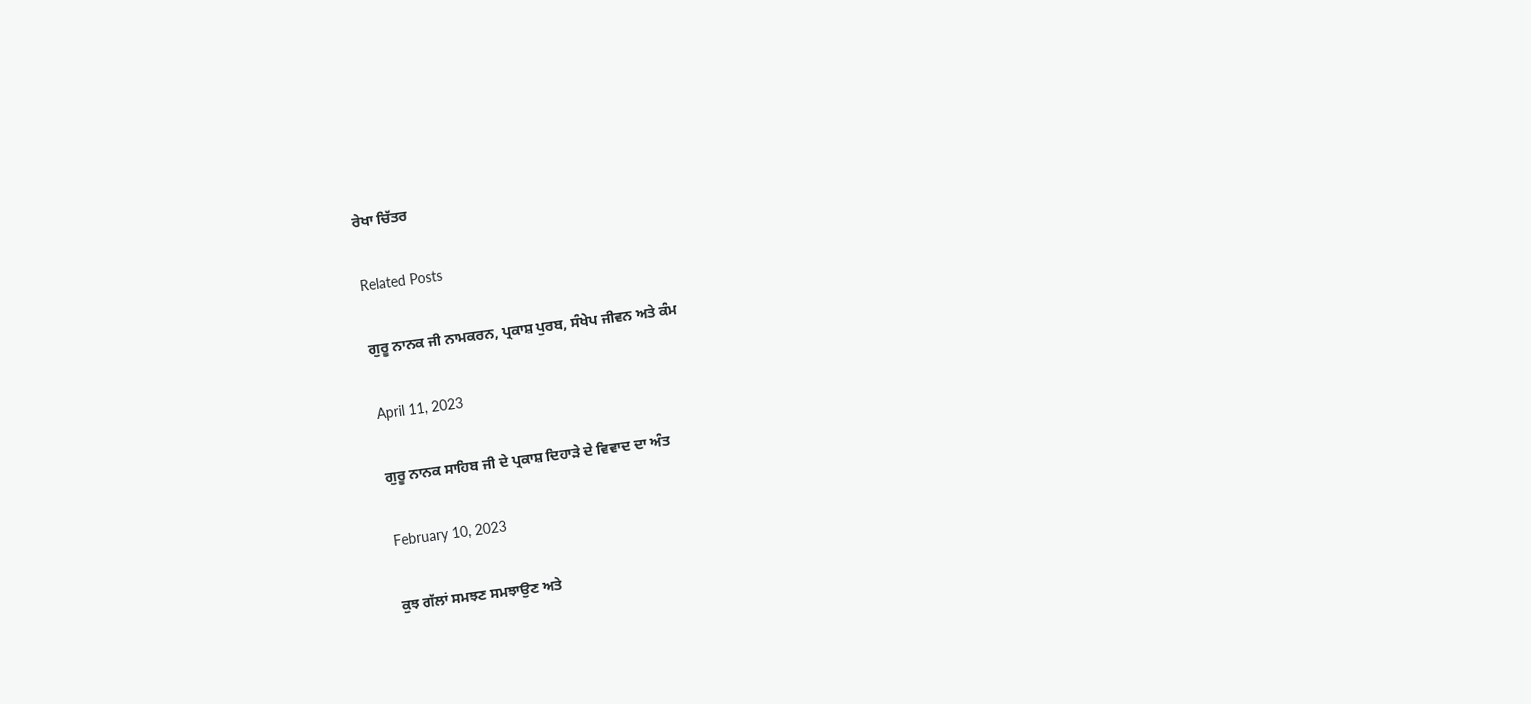ਰੇਖਾ ਚਿੱਤਰ

Related Posts

ਗੁਰੂ ਨਾਨਕ ਜੀ ਨਾਮਕਰਨ, ਪ੍ਰਕਾਸ਼ ਪੁਰਬ, ਸੰਖੇਪ ਜੀਵਨ ਅਤੇ ਕੰਮ

April 11, 2023

ਗੁਰੂ ਨਾਨਕ ਸਾਹਿਬ ਜੀ ਦੇ ਪ੍ਰਕਾਸ਼ ਦਿਹਾੜੇ ਦੇ ਵਿਵਾਦ ਦਾ ਅੰਤ

February 10, 2023

ਕੁਝ ਗੱਲਾਂ ਸਮਝਣ ਸਮਝਾਉਣ ਅਤੇ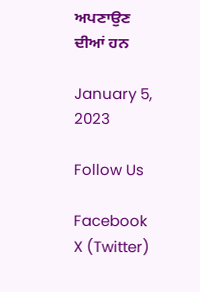ਅਪਣਾਉਣ ਦੀਆਂ ਹਨ

January 5, 2023

Follow Us

Facebook X (Twitter)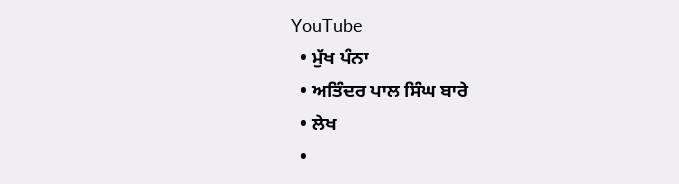YouTube
  • ਮੁੱਖ ਪੰਨਾ
  • ਅਤਿੰਦਰ ਪਾਲ ਸਿੰਘ ਬਾਰੇ
  • ਲੇਖ
  •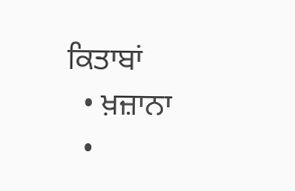ਕਿਤਾਬਾਂ
  • ਖ਼ਜ਼ਾਨਾ
  •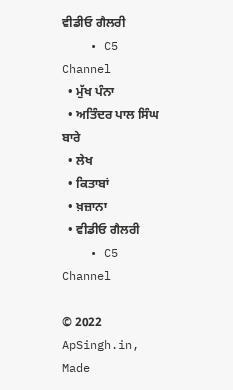ਵੀਡੀਓ ਗੈਲਰੀ
    • C5 Channel
  • ਮੁੱਖ ਪੰਨਾ
  • ਅਤਿੰਦਰ ਪਾਲ ਸਿੰਘ ਬਾਰੇ
  • ਲੇਖ
  • ਕਿਤਾਬਾਂ
  • ਖ਼ਜ਼ਾਨਾ
  • ਵੀਡੀਓ ਗੈਲਰੀ
    • C5 Channel

© 2022 ApSingh.in, Made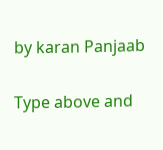by karan Panjaab

Type above and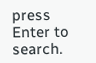press Enter to search.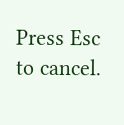Press Esc to cancel.